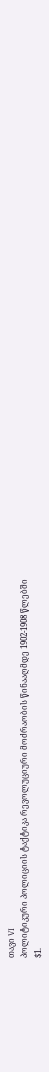თავი VI
პოლიტიკური პოლიციის ტაქტიკა რევოლუციური მოძრაობის წინააღმდე 1902-1908 წლებში
$1.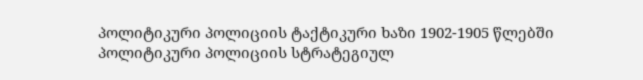პოლიტიკური პოლიციის ტაქტიკური ხაზი 1902-1905 წლებში
პოლიტიკური პოლიციის სტრატეგიულ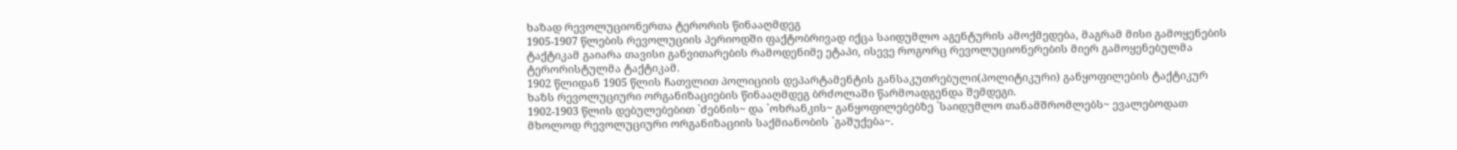ხაზად რევოლუციონერთა ტერორის წინააღმდეგ
1905-1907 წლების რევოლუციის პერიოდში ფაქტობრივად იქცა საიდუმლო აგენტურის ამოქმედება, მაგრამ მისი გამოყენების ტაქტიკამ გაიარა თავისი განვითარების რამოდენიმე ეტაპი, ისევე როგორც რევოლუციონერების მიერ გამოყენებულმა ტერორისტულმა ტაქტიკამ.
1902 წლიდან 1905 წლის ჩათვლით პოლიციის დეპარტამენტის განსაკუთრებული(პოლიტიკური) განყოფილების ტაქტიკურ ხაზს რევოლუციური ორგანიზაციების წინააღმდეგ ბრძოლაში წარმოადგენდა შემდეგი.
1902-1903 წლის დებულებებით `ძებნის~ და `ოხრანკის~ განყოფილებებზე `საიდუმლო თანამშრომლებს~ ევალებოდათ მხოლოდ რევოლუციური ორგანიზაციის საქმიანობის `გაშუქება~.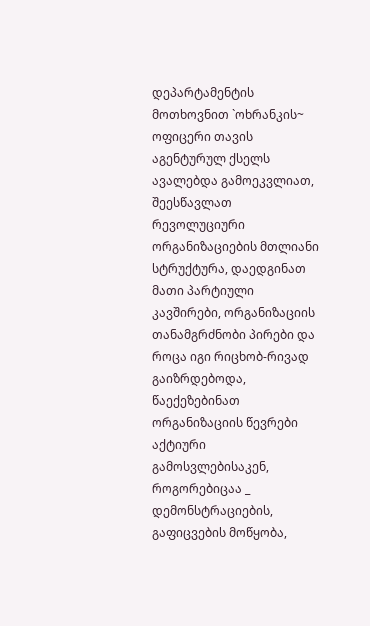დეპარტამენტის მოთხოვნით `ოხრანკის~ ოფიცერი თავის აგენტურულ ქსელს ავალებდა გამოეკვლიათ, შეესწავლათ რევოლუციური ორგანიზაციების მთლიანი სტრუქტურა, დაედგინათ მათი პარტიული კავშირები, ორგანიზაციის თანამგრძნობი პირები და როცა იგი რიცხობ-რივად გაიზრდებოდა, წაექეზებინათ ორგანიზაციის წევრები აქტიური გამოსვლებისაკენ, როგორებიცაა _ დემონსტრაციების, გაფიცვების მოწყობა,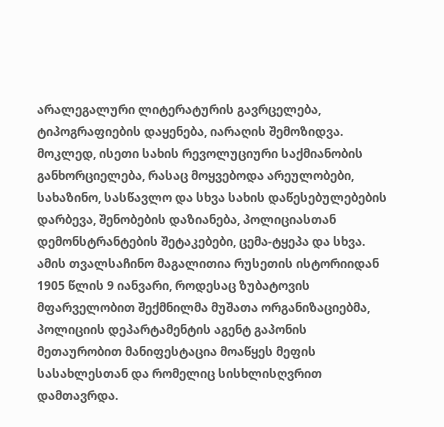არალეგალური ლიტერატურის გავრცელება, ტიპოგრაფიების დაყენება, იარაღის შემოზიდვა. მოკლედ, ისეთი სახის რევოლუციური საქმიანობის განხორციელება, რასაც მოყვებოდა არეულობები, სახაზინო, სასწავლო და სხვა სახის დაწესებულებების დარბევა, შენობების დაზიანება, პოლიციასთან დემონსტრანტების შეტაკებები, ცემა-ტყეპა და სხვა. ამის თვალსაჩინო მაგალითია რუსეთის ისტორიიდან 1905 წლის 9 იანვარი, როდესაც ზუბატოვის მფარველობით შექმნილმა მუშათა ორგანიზაციებმა, პოლიციის დეპარტამენტის აგენტ გაპონის მეთაურობით მანიფესტაცია მოაწყეს მეფის სასახლესთან და რომელიც სისხლისღვრით დამთავრდა.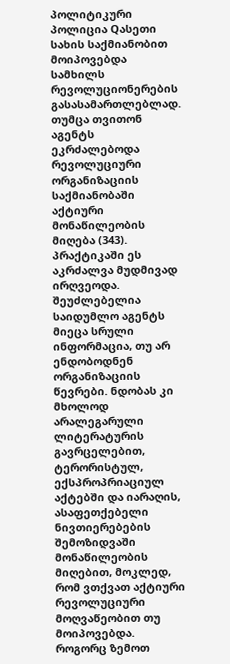პოლიტიკური პოლიცია Qასეთი სახის საქმიანობით მოიპოვებდა სამხილს რევოლუციონერების გასასამართლებლად. თუმცა თვითონ აგენტს ეკრძალებოდა რევოლუციური ორგანიზაციის საქმიანობაში აქტიური მონაწილეობის მიღება (343). პრაქტიკაში ეს აკრძალვა მუდმივად ირღვეოდა. შეუძლებელია საიდუმლო აგენტს მიეცა სრული ინფორმაცია, თუ არ ენდობოდნენ ორგანიზაციის წევრები. ნდობას კი მხოლოდ არალეგარული ლიტერატურის გავრცელებით, ტერორისტულ, ექსპროპრიაციულ აქტებში და იარაღის, ასაფეთქებელი ნივთიერებების შემოზიდვაში მონაწილეობის მიღებით, მოკლედ, რომ ვთქვათ აქტიური რევოლუციური მოღვაწეობით თუ მოიპოვებდა.
როგორც ზემოთ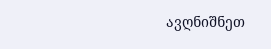ავღნიშნეთ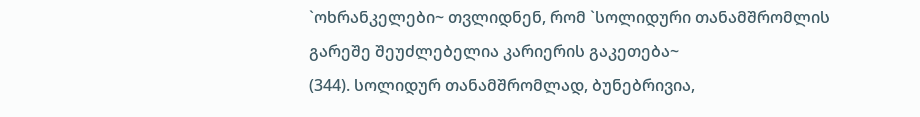`ოხრანკელები~ თვლიდნენ, რომ `სოლიდური თანამშრომლის გარეშე შეუძლებელია კარიერის გაკეთება~
(344). სოლიდურ თანამშრომლად, ბუნებრივია,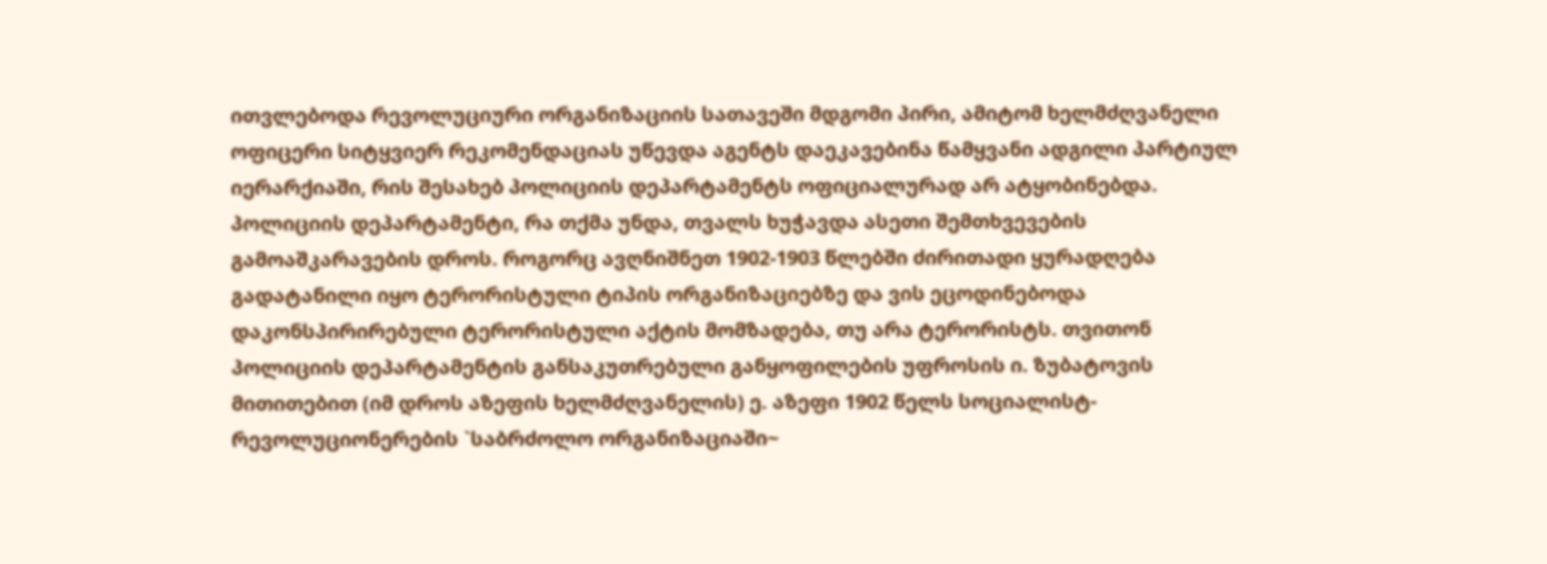ითვლებოდა რევოლუციური ორგანიზაციის სათავეში მდგომი პირი, ამიტომ ხელმძღვანელი ოფიცერი სიტყვიერ რეკომენდაციას უწევდა აგენტს დაეკავებინა წამყვანი ადგილი პარტიულ იერარქიაში, რის შესახებ პოლიციის დეპარტამენტს ოფიციალურად არ ატყობინებდა. პოლიციის დეპარტამენტი, რა თქმა უნდა, თვალს ხუჭავდა ასეთი შემთხვევების გამოაშკარავების დროს. როგორც ავღნიშნეთ 1902-1903 წლებში ძირითადი ყურადღება გადატანილი იყო ტერორისტული ტიპის ორგანიზაციებზე და ვის ეცოდინებოდა დაკონსპირირებული ტერორისტული აქტის მომზადება, თუ არა ტერორისტს. თვითონ პოლიციის დეპარტამენტის განსაკუთრებული განყოფილების უფროსის ი. ზუბატოვის მითითებით (იმ დროს აზეფის ხელმძღვანელის) ე. აზეფი 1902 წელს სოციალისტ-რევოლუციონერების `საბრძოლო ორგანიზაციაში~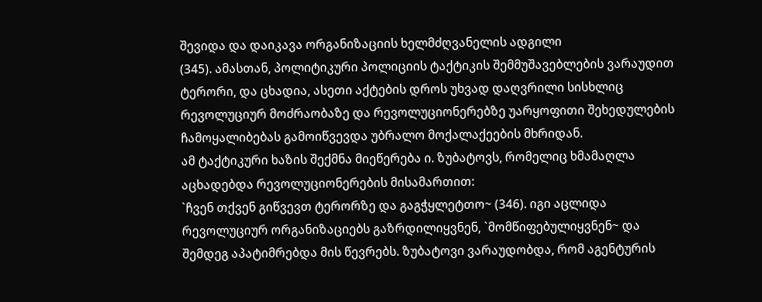შევიდა და დაიკავა ორგანიზაციის ხელმძღვანელის ადგილი
(345). ამასთან, პოლიტიკური პოლიციის ტაქტიკის შემმუშავებლების ვარაუდით ტერორი, და ცხადია, ასეთი აქტების დროს უხვად დაღვრილი სისხლიც რევოლუციურ მოძრაობაზე და რევოლუციონერებზე უარყოფითი შეხედულების ჩამოყალიბებას გამოიწვევდა უბრალო მოქალაქეების მხრიდან.
ამ ტაქტიკური ხაზის შექმნა მიეწერება ი. ზუბატოვს, რომელიც ხმამაღლა აცხადებდა რევოლუციონერების მისამართით:
`ჩვენ თქვენ გიწვევთ ტერორზე და გაგჭყლეტთო~ (346). იგი აცლიდა რევოლუციურ ორგანიზაციებს გაზრდილიყვნენ, `მომწიფებულიყვნენ~ და შემდეგ აპატიმრებდა მის წევრებს. ზუბატოვი ვარაუდობდა, რომ აგენტურის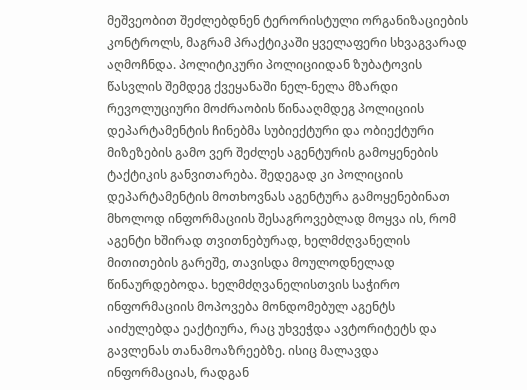მეშვეობით შეძლებდნენ ტერორისტული ორგანიზაციების კონტროლს, მაგრამ პრაქტიკაში ყველაფერი სხვაგვარად აღმოჩნდა. პოლიტიკური პოლიციიდან ზუბატოვის წასვლის შემდეგ ქვეყანაში ნელ-ნელა მზარდი რევოლუციური მოძრაობის წინააღმდეგ პოლიციის დეპარტამენტის ჩინებმა სუბიექტური და ობიექტური მიზეზების გამო ვერ შეძლეს აგენტურის გამოყენების ტაქტიკის განვითარება. შედეგად კი პოლიციის დეპარტამენტის მოთხოვნას აგენტურა გამოყენებინათ მხოლოდ ინფორმაციის შესაგროვებლად მოყვა ის, რომ აგენტი ხშირად თვითნებურად, ხელმძღვანელის მითითების გარეშე, თავისდა მოულოდნელად წინაურდებოდა. ხელმძღვანელისთვის საჭირო ინფორმაციის მოპოვება მონდომებულ აგენტს აიძულებდა ეაქტიურა, რაც უხვეჭდა ავტორიტეტს და გავლენას თანამოაზრეებზე. ისიც მალავდა ინფორმაციას, რადგან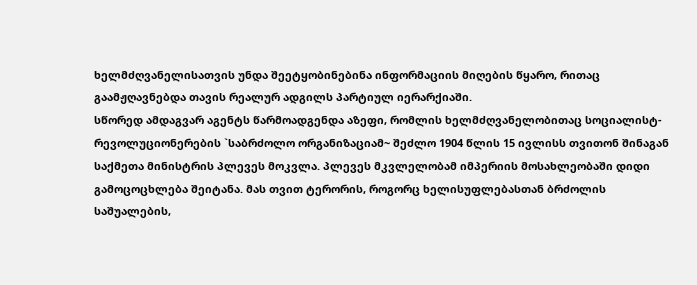ხელმძღვანელისათვის უნდა შეეტყობინებინა ინფორმაციის მიღების წყარო, რითაც გაამჟღავნებდა თავის რეალურ ადგილს პარტიულ იერარქიაში.
სწორედ ამდაგვარ აგენტს წარმოადგენდა აზეფი, რომლის ხელმძღვანელობითაც სოციალისტ-რევოლუციონერების `საბრძოლო ორგანიზაციამ~ შეძლო 1904 წლის 15 ივლისს თვითონ შინაგან საქმეთა მინისტრის პლევეს მოკვლა. პლევეს მკვლელობამ იმპერიის მოსახლეობაში დიდი გამოცოცხლება შეიტანა. მას თვით ტერორის, როგორც ხელისუფლებასთან ბრძოლის საშუალების,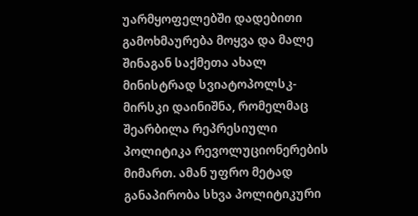უარმყოფელებში დადებითი გამოხმაურება მოყვა და მალე შინაგან საქმეთა ახალ მინისტრად სვიატოპოლსკ-მირსკი დაინიშნა, რომელმაც შეარბილა რეპრესიული პოლიტიკა რევოლუციონერების მიმართ. ამან უფრო მეტად განაპირობა სხვა პოლიტიკური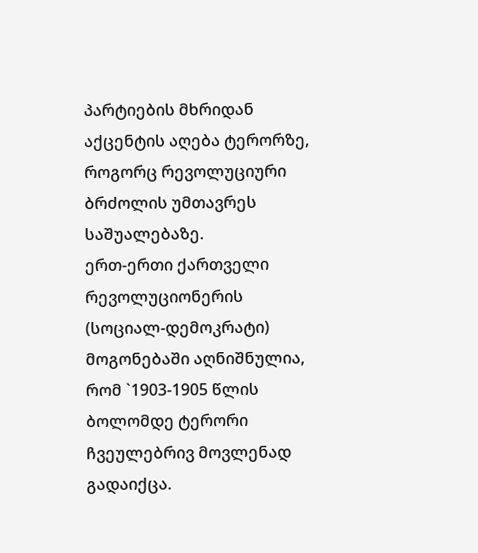პარტიების მხრიდან აქცენტის აღება ტერორზე, როგორც რევოლუციური ბრძოლის უმთავრეს საშუალებაზე.
ერთ-ერთი ქართველი რევოლუციონერის (სოციალ-დემოკრატი) მოგონებაში აღნიშნულია, რომ `1903-1905 წლის ბოლომდე ტერორი ჩვეულებრივ მოვლენად გადაიქცა.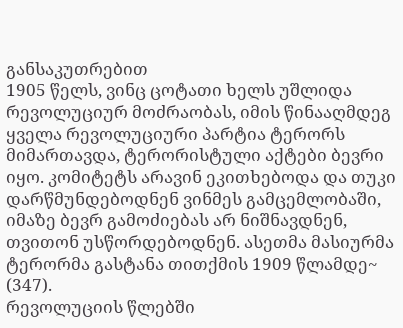განსაკუთრებით
1905 წელს, ვინც ცოტათი ხელს უშლიდა რევოლუციურ მოძრაობას, იმის წინააღმდეგ ყველა რევოლუციური პარტია ტერორს მიმართავდა, ტერორისტული აქტები ბევრი იყო. კომიტეტს არავინ ეკითხებოდა და თუკი დარწმუნდებოდნენ ვინმეს გამცემლობაში, იმაზე ბევრ გამოძიებას არ ნიშნავდნენ, თვითონ უსწორდებოდნენ. ასეთმა მასიურმა ტერორმა გასტანა თითქმის 1909 წლამდე~ (347).
რევოლუციის წლებში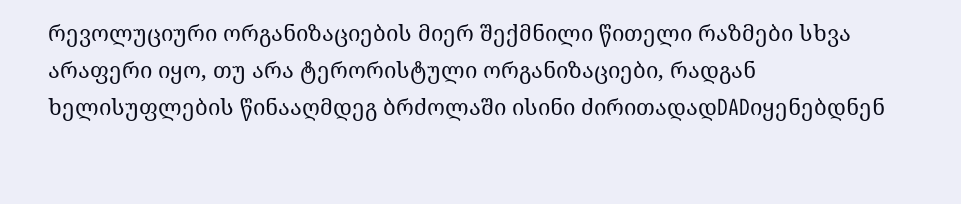რევოლუციური ორგანიზაციების მიერ შექმნილი წითელი რაზმები სხვა არაფერი იყო, თუ არა ტერორისტული ორგანიზაციები, რადგან ხელისუფლების წინააღმდეგ ბრძოლაში ისინი ძირითადადDADიყენებდნენ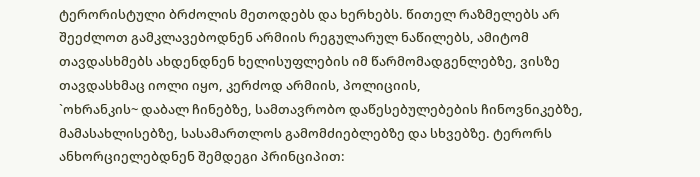ტერორისტული ბრძოლის მეთოდებს და ხერხებს. წითელ რაზმელებს არ შეეძლოთ გამკლავებოდნენ არმიის რეგულარულ ნაწილებს, ამიტომ თავდასხმებს ახდენდნენ ხელისუფლების იმ წარმომადგენლებზე, ვისზე თავდასხმაც იოლი იყო, კერძოდ არმიის, პოლიციის,
`ოხრანკის~ დაბალ ჩინებზე, სამთავრობო დაწესებულებების ჩინოვნიკებზე, მამასახლისებზე, სასამართლოს გამომძიებლებზე და სხვებზე. ტერორს ანხორციელებდნენ შემდეგი პრინციპით: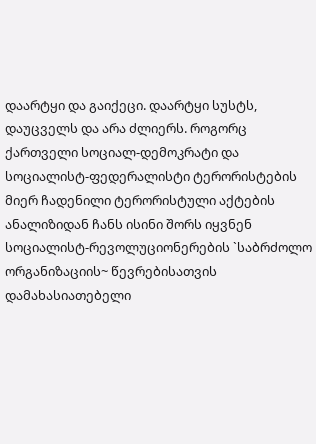დაარტყი და გაიქეცი. დაარტყი სუსტს, დაუცველს და არა ძლიერს. როგორც ქართველი სოციალ-დემოკრატი და სოციალისტ-ფედერალისტი ტერორისტების მიერ ჩადენილი ტერორისტული აქტების ანალიზიდან ჩანს ისინი შორს იყვნენ სოციალისტ-რევოლუციონერების `საბრძოლო ორგანიზაციის~ წევრებისათვის დამახასიათებელი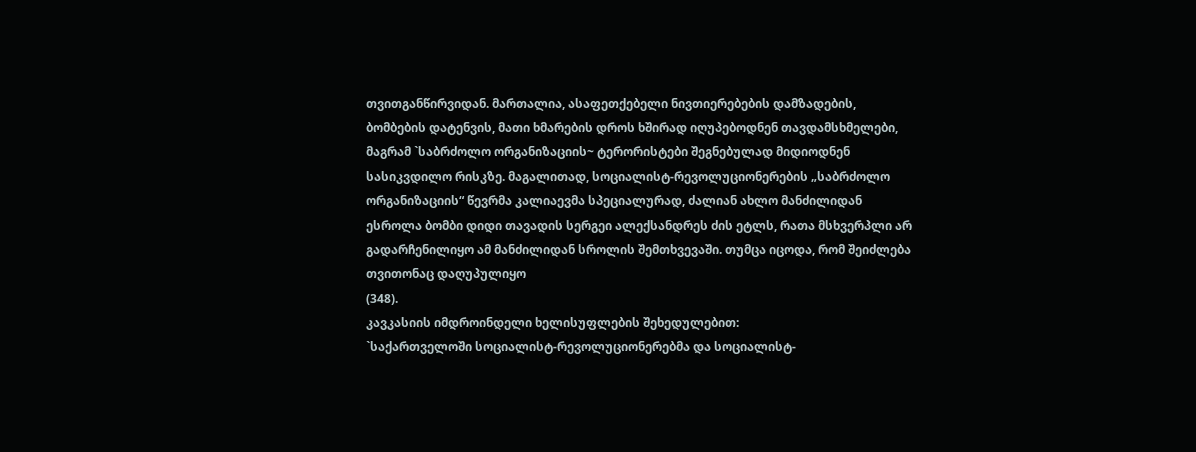თვითგანწირვიდან. მართალია, ასაფეთქებელი ნივთიერებების დამზადების, ბომბების დატენვის, მათი ხმარების დროს ხშირად იღუპებოდნენ თავდამსხმელები, მაგრამ `საბრძოლო ორგანიზაციის~ ტერორისტები შეგნებულად მიდიოდნენ სასიკვდილო რისკზე. მაგალითად, სოციალისტ-რევოლუციონერების „საბრძოლო ორგანიზაციის“ წევრმა კალიაევმა სპეციალურად, ძალიან ახლო მანძილიდან ესროლა ბომბი დიდი თავადის სერგეი ალექსანდრეს ძის ეტლს, რათა მსხვერპლი არ გადარჩენილიყო ამ მანძილიდან სროლის შემთხვევაში. თუმცა იცოდა, რომ შეიძლება თვითონაც დაღუპულიყო
(348).
კავკასიის იმდროინდელი ხელისუფლების შეხედულებით:
`საქართველოში სოციალისტ-რევოლუციონერებმა და სოციალისტ-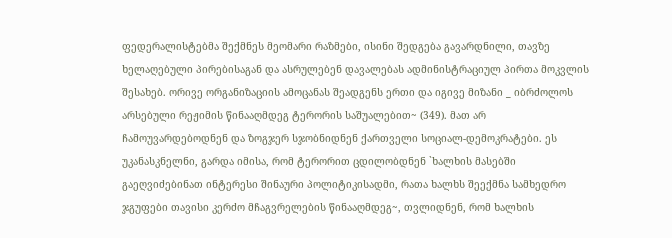ფედერალისტებმა შექმნეს მეომარი რაზმები, ისინი შედგება გავარდნილი, თავზე ხელაღებული პირებისაგან და ასრულებენ დავალებას ადმინისტრაციულ პირთა მოკვლის შესახებ. ორივე ორგანიზაციის ამოცანას შეადგენს ერთი და იგივე მიზანი _ იბრძოლოს არსებული რეჟიმის წინააღმდეგ ტერორის საშუალებით~ (349). მათ არ ჩამოუვარდებოდნენ და ზოგჯერ სჯობნიდნენ ქართველი სოციალ-დემოკრატები. ეს უკანასკნელნი, გარდა იმისა, რომ ტერორით ცდილობდნენ `ხალხის მასებში გაეღვიძებინათ ინტერესი შინაური პოლიტიკისადმი, რათა ხალხს შეექმნა სამხედრო ჯგუფები თავისი კერძო მჩაგვრელების წინააღმდეგ~, თვლიდნენ, რომ ხალხის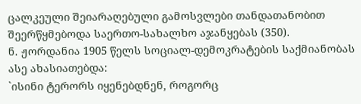ცალკეული შეიარაღებული გამოსვლები თანდათანობით შეერწყმებოდა საერთო-სახალხო აჯანყებას (350).
ნ. ჟორდანია 1905 წელს სოციალ-დემოკრატების საქმიანობას ასე ახასიათებდა:
`ისინი ტერორს იყენებდნენ, როგორც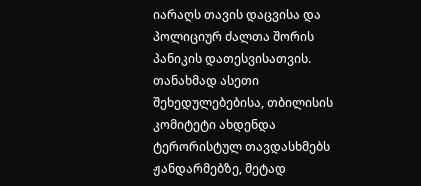იარაღს თავის დაცვისა და პოლიციურ ძალთა შორის პანიკის დათესვისათვის. თანახმად ასეთი შეხედულებებისა, თბილისის კომიტეტი ახდენდა ტერორისტულ თავდასხმებს ჟანდარმებზე, მეტად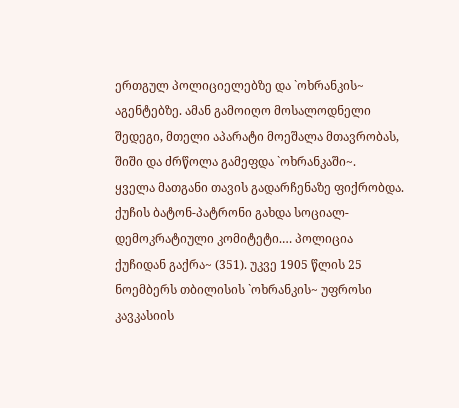ერთგულ პოლიციელებზე და `ოხრანკის~ აგენტებზე. ამან გამოიღო მოსალოდნელი შედეგი, მთელი აპარატი მოეშალა მთავრობას, შიში და ძრწოლა გამეფდა `ოხრანკაში~.
ყველა მათგანი თავის გადარჩენაზე ფიქრობდა. ქუჩის ბატონ-პატრონი გახდა სოციალ-დემოკრატიული კომიტეტი.… პოლიცია ქუჩიდან გაქრა~ (351). უკვე 1905 წლის 25 ნოემბერს თბილისის `ოხრანკის~ უფროსი კავკასიის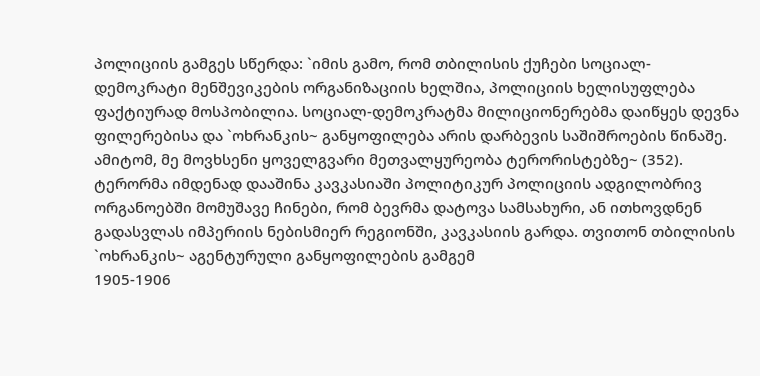პოლიციის გამგეს სწერდა: `იმის გამო, რომ თბილისის ქუჩები სოციალ-დემოკრატი მენშევიკების ორგანიზაციის ხელშია, პოლიციის ხელისუფლება ფაქტიურად მოსპობილია. სოციალ-დემოკრატმა მილიციონერებმა დაიწყეს დევნა ფილერებისა და `ოხრანკის~ განყოფილება არის დარბევის საშიშროების წინაშე. ამიტომ, მე მოვხსენი ყოველგვარი მეთვალყურეობა ტერორისტებზე~ (352).
ტერორმა იმდენად დააშინა კავკასიაში პოლიტიკურ პოლიციის ადგილობრივ ორგანოებში მომუშავე ჩინები, რომ ბევრმა დატოვა სამსახური, ან ითხოვდნენ გადასვლას იმპერიის ნებისმიერ რეგიონში, კავკასიის გარდა. თვითონ თბილისის `ოხრანკის~ აგენტურული განყოფილების გამგემ
1905-1906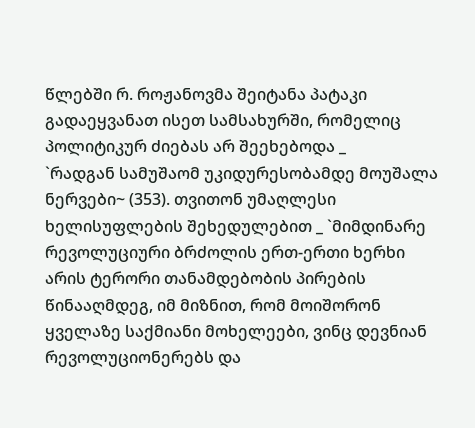წლებში რ. როჟანოვმა შეიტანა პატაკი გადაეყვანათ ისეთ სამსახურში, რომელიც პოლიტიკურ ძიებას არ შეეხებოდა _
`რადგან სამუშაომ უკიდურესობამდე მოუშალა ნერვები~ (353). თვითონ უმაღლესი ხელისუფლების შეხედულებით _ `მიმდინარე რევოლუციური ბრძოლის ერთ-ერთი ხერხი არის ტერორი თანამდებობის პირების წინააღმდეგ, იმ მიზნით, რომ მოიშორონ ყველაზე საქმიანი მოხელეები, ვინც დევნიან რევოლუციონერებს და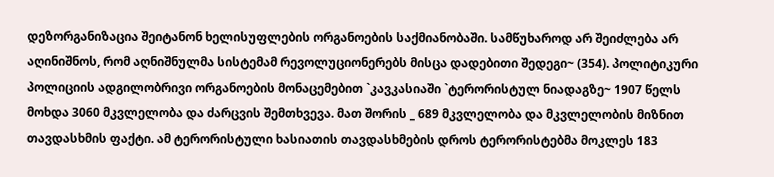დეზორგანიზაცია შეიტანონ ხელისუფლების ორგანოების საქმიანობაში. სამწუხაროდ არ შეიძლება არ აღინიშნოს, რომ აღნიშნულმა სისტემამ რევოლუციონერებს მისცა დადებითი შედეგი~ (354). პოლიტიკური პოლიციის ადგილობრივი ორგანოების მონაცემებით `კავკასიაში `ტერორისტულ ნიადაგზე~ 1907 წელს მოხდა 3060 მკვლელობა და ძარცვის შემთხვევა. მათ შორის _ 689 მკვლელობა და მკვლელობის მიზნით თავდასხმის ფაქტი. ამ ტერორისტული ხასიათის თავდასხმების დროს ტერორისტებმა მოკლეს 183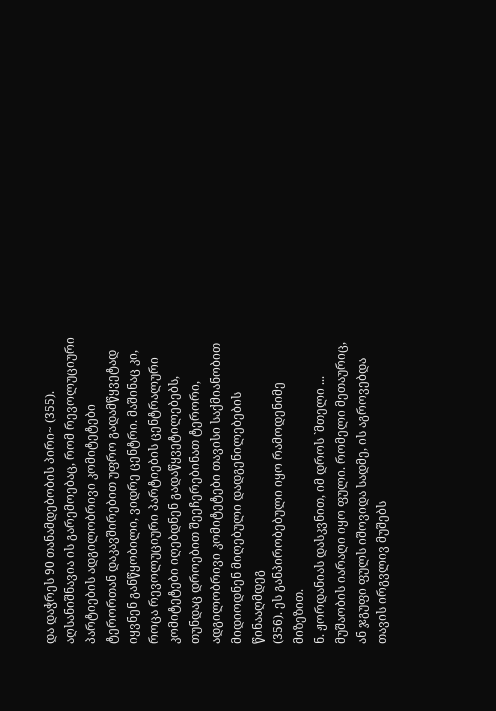და დაჭრეს 90 თანამდებობის პირი~ (355).
აღსანიშნავია ის გარემოებაც, რომ რევოლუციური პარტიების ადგილობრივი კომიტეტები ტერორთან დაკავშირებით უფრო გადამწყვეტად იყვნენ განწყობილი, ვიდრე ცენტრი. მაშინაც კი, როცა რევოლუციური პარტიების ცენტრალური კომიტეტები იღებდნენ გადაწყვეტილებებს, თუნდაც დროებით შეეჩერებინათ ტერორი, ადგილობრივი კომიტეტები თავისი საქმიანობით მიდიოდნენ მიღებული დადგენილებების წინააღმდეგ
(356). ეს განპირობებული იყო რამოდენიმე მიზეზით.
ნ. ჟორდანიას დასკვნით, იმ დროს `მთელი ... მუშაობის იარაღი იყო ფული. რომელი მეთაურიც, ან ჯგუფი ფულს იშოვიდა სადმე, ის აგროვებდა თავის ირგვლივ მუშებს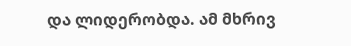და ლიდერობდა. ამ მხრივ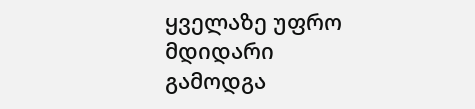ყველაზე უფრო მდიდარი გამოდგა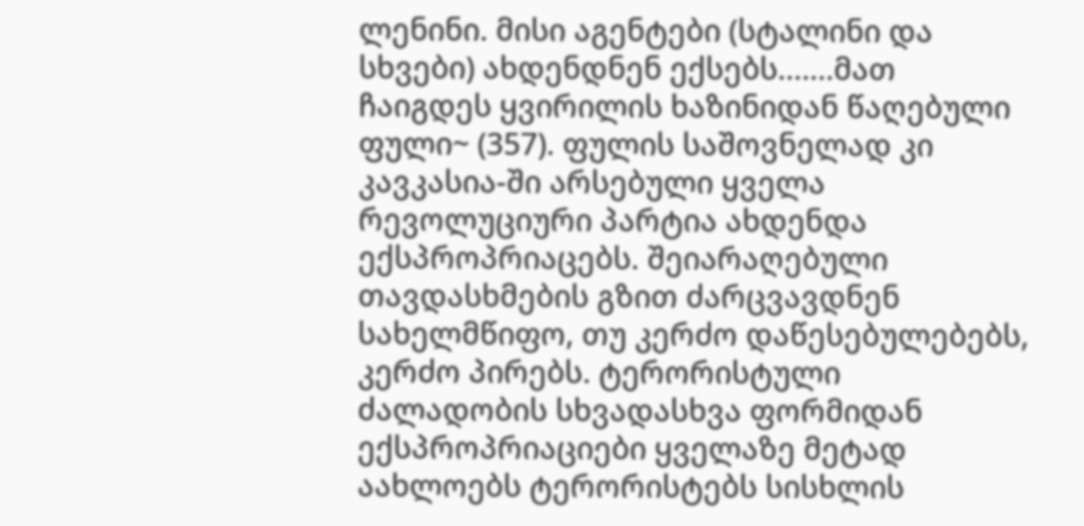ლენინი. მისი აგენტები (სტალინი და სხვები) ახდენდნენ ექსებს.……მათ ჩაიგდეს ყვირილის ხაზინიდან წაღებული ფული~ (357). ფულის საშოვნელად კი კავკასია-ში არსებული ყველა რევოლუციური პარტია ახდენდა ექსპროპრიაცებს. შეიარაღებული თავდასხმების გზით ძარცვავდნენ სახელმწიფო, თუ კერძო დაწესებულებებს, კერძო პირებს. ტერორისტული ძალადობის სხვადასხვა ფორმიდან ექსპროპრიაციები ყველაზე მეტად აახლოებს ტერორისტებს სისხლის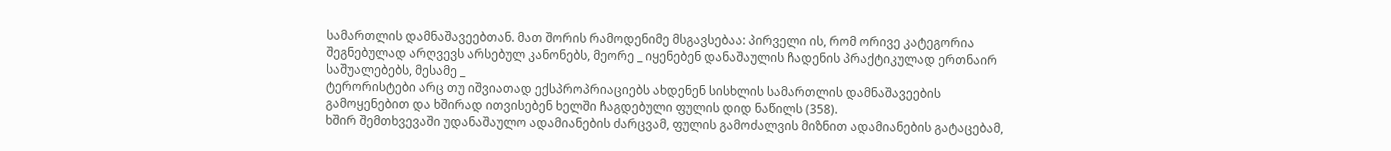სამართლის დამნაშავეებთან. მათ შორის რამოდენიმე მსგავსებაა: პირველი ის, რომ ორივე კატეგორია შეგნებულად არღვევს არსებულ კანონებს, მეორე _ იყენებენ დანაშაულის ჩადენის პრაქტიკულად ერთნაირ საშუალებებს, მესამე _
ტერორისტები არც თუ იშვიათად ექსპროპრიაციებს ახდენენ სისხლის სამართლის დამნაშავეების გამოყენებით და ხშირად ითვისებენ ხელში ჩაგდებული ფულის დიდ ნაწილს (358).
ხშირ შემთხვევაში უდანაშაულო ადამიანების ძარცვამ, ფულის გამოძალვის მიზნით ადამიანების გატაცებამ,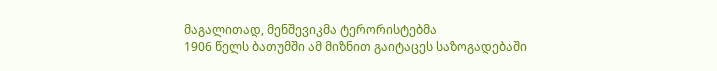მაგალითად, მენშევიკმა ტერორისტებმა
1906 წელს ბათუმში ამ მიზნით გაიტაცეს საზოგადებაში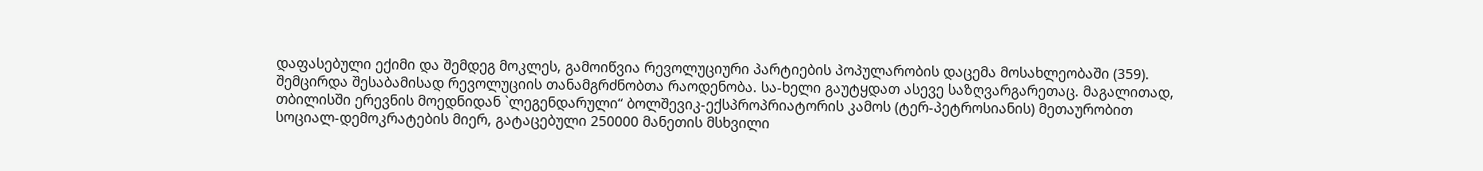დაფასებული ექიმი და შემდეგ მოკლეს, გამოიწვია რევოლუციური პარტიების პოპულარობის დაცემა მოსახლეობაში (359). შემცირდა შესაბამისად რევოლუციის თანამგრძნობთა რაოდენობა. სა-ხელი გაუტყდათ ასევე საზღვარგარეთაც. მაგალითად, თბილისში ერევნის მოედნიდან `ლეგენდარული“ ბოლშევიკ-ექსპროპრიატორის კამოს (ტერ-პეტროსიანის) მეთაურობით სოციალ-დემოკრატების მიერ, გატაცებული 250000 მანეთის მსხვილი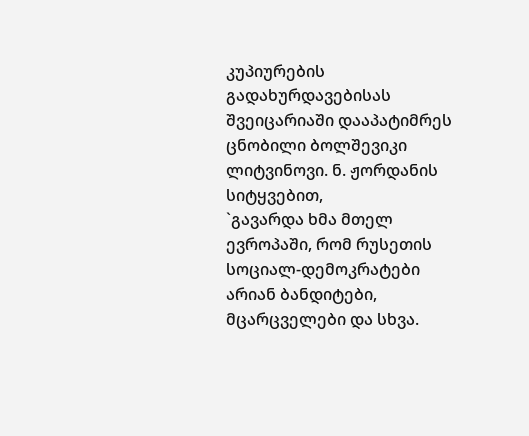კუპიურების გადახურდავებისას შვეიცარიაში დააპატიმრეს ცნობილი ბოლშევიკი ლიტვინოვი. ნ. ჟორდანის სიტყვებით,
`გავარდა ხმა მთელ ევროპაში, რომ რუსეთის სოციალ-დემოკრატები არიან ბანდიტები, მცარცველები და სხვა.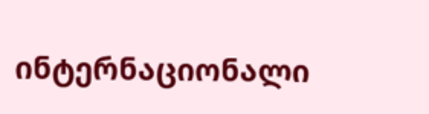ინტერნაციონალი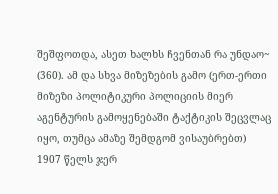შეშფოთდა, ასეთ ხალხს ჩვენთან რა უნდაო~ (360). ამ და სხვა მიზეზების გამო (ერთ-ერთი მიზეზი პოლიტიკური პოლიციის მიერ აგენტურის გამოყენებაში ტაქტიკის შეცვლაც იყო, თუმცა ამაზე შემდგომ ვისაუბრებთ) 1907 წელს ჯერ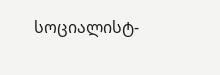სოციალისტ-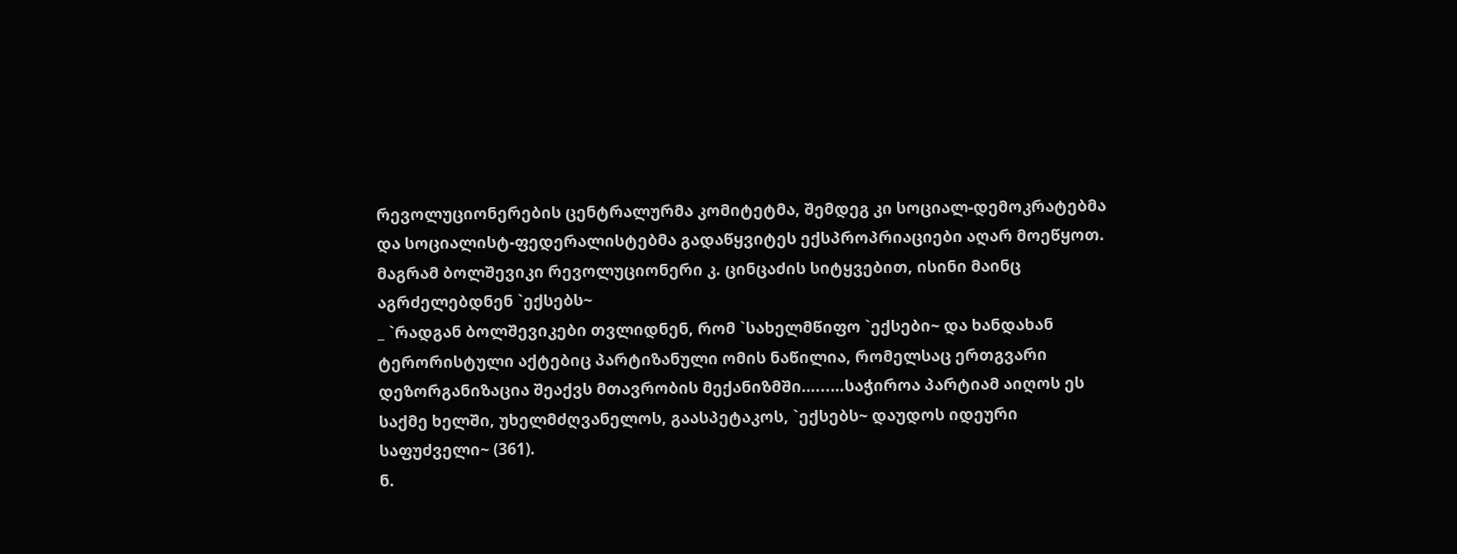რევოლუციონერების ცენტრალურმა კომიტეტმა, შემდეგ კი სოციალ-დემოკრატებმა და სოციალისტ-ფედერალისტებმა გადაწყვიტეს ექსპროპრიაციები აღარ მოეწყოთ. მაგრამ ბოლშევიკი რევოლუციონერი კ. ცინცაძის სიტყვებით, ისინი მაინც აგრძელებდნენ `ექსებს~
_ `რადგან ბოლშევიკები თვლიდნენ, რომ `სახელმწიფო `ექსები~ და ხანდახან ტერორისტული აქტებიც პარტიზანული ომის ნაწილია, რომელსაც ერთგვარი დეზორგანიზაცია შეაქვს მთავრობის მექანიზმში…...…საჭიროა პარტიამ აიღოს ეს საქმე ხელში, უხელმძღვანელოს, გაასპეტაკოს, `ექსებს~ დაუდოს იდეური საფუძველი~ (361).
ნ.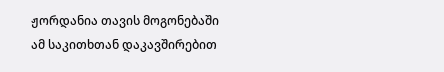ჟორდანია თავის მოგონებაში ამ საკითხთან დაკავშირებით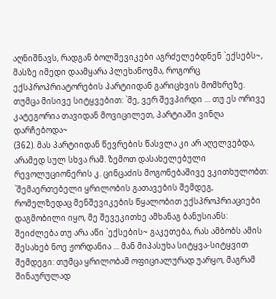აღნიშნავს, რადგან ბოლშევიკები აგრძელებდნენ `ექსებს~,
მასზე იმედი დაამყარა პლეხანოვმა, როგორც ექსპროპრიატორების პარტიიდან გარიცხვის მომხრეზე. თუმცა მისივე სიტყვებით: `მე, ვერ შევპირდი ... თუ ეს ორივე კატეგორია თავიდან მოვიცილეთ, პარტიაში ვინღა დარჩებოდა~
(362). მას პარტიიდან წევრების წასვლა კი არ აღელვებდა, არამედ სულ სხვა რამ. ზემოთ დასახელებული რევოლუციონერის კ. ცინცაძის მოგონებაშივე ვკითხულობთ:
`შემაერთებელი ყრილობის გათავების შემდეგ, რომელზედაც მენშევიკების წყალობით ექსპროპრიაციები დაგმობილი იყო, მე შევეკითხე ამხანაგ ბანუსიანს: შეიძლება თუ არა აწი `ექსების~ გაკეთება, რას ამბობს ამის შესახებ ნოე ჟორდანია ... მან მიპასუხა სიტყვა-სიტყვით შემდეგი: თუმცა ყრილობამ ოფიციალურად უარყო, მაგრამ შინაურულად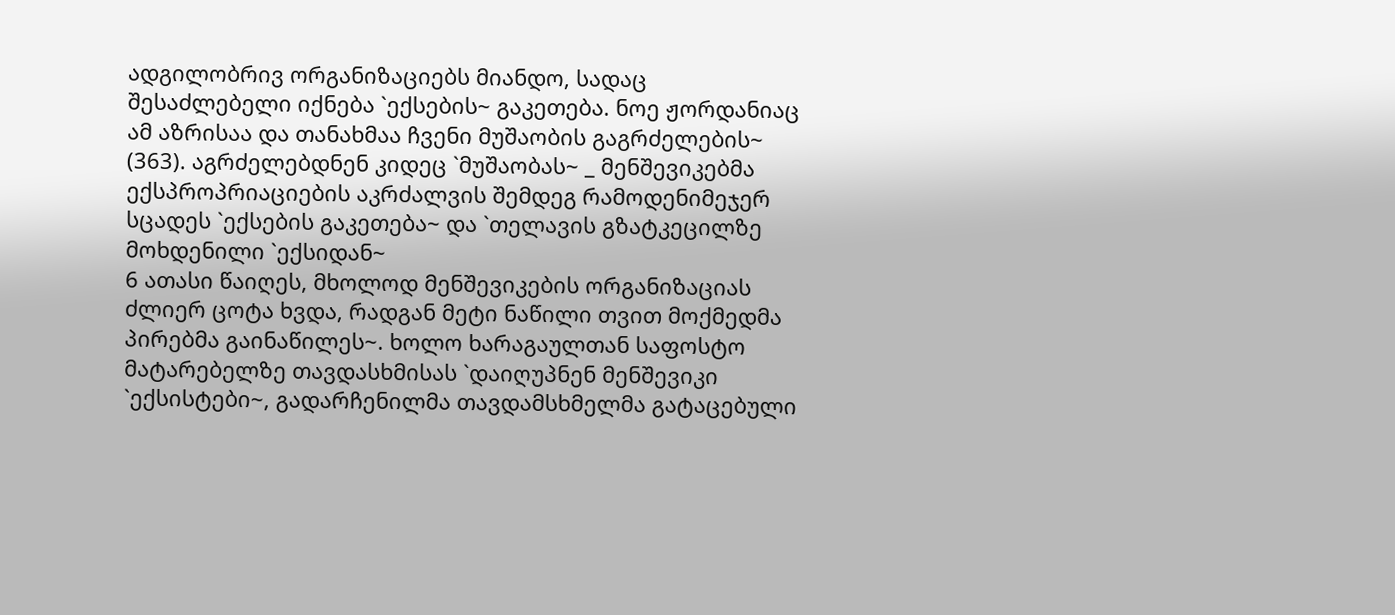ადგილობრივ ორგანიზაციებს მიანდო, სადაც შესაძლებელი იქნება `ექსების~ გაკეთება. ნოე ჟორდანიაც ამ აზრისაა და თანახმაა ჩვენი მუშაობის გაგრძელების~ (363). აგრძელებდნენ კიდეც `მუშაობას~ _ მენშევიკებმა ექსპროპრიაციების აკრძალვის შემდეგ რამოდენიმეჯერ სცადეს `ექსების გაკეთება~ და `თელავის გზატკეცილზე მოხდენილი `ექსიდან~
6 ათასი წაიღეს, მხოლოდ მენშევიკების ორგანიზაციას ძლიერ ცოტა ხვდა, რადგან მეტი ნაწილი თვით მოქმედმა პირებმა გაინაწილეს~. ხოლო ხარაგაულთან საფოსტო მატარებელზე თავდასხმისას `დაიღუპნენ მენშევიკი `ექსისტები~, გადარჩენილმა თავდამსხმელმა გატაცებული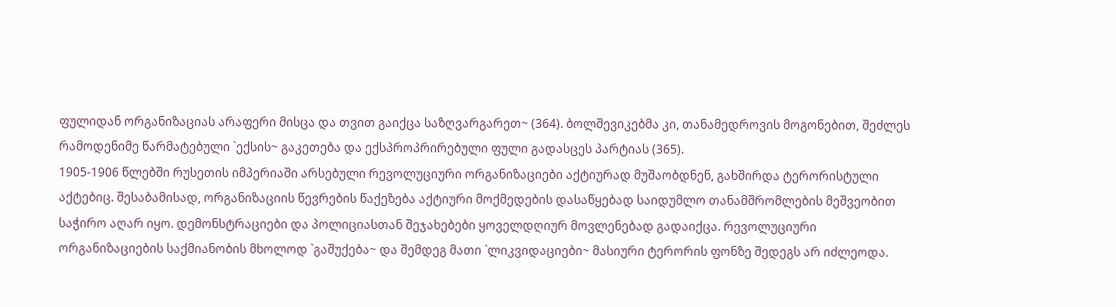ფულიდან ორგანიზაციას არაფერი მისცა და თვით გაიქცა საზღვარგარეთ~ (364). ბოლშევიკებმა კი, თანამედროვის მოგონებით, შეძლეს რამოდენიმე წარმატებული `ექსის~ გაკეთება და ექსპროპრირებული ფული გადასცეს პარტიას (365).
1905-1906 წლებში რუსეთის იმპერიაში არსებული რევოლუციური ორგანიზაციები აქტიურად მუშაობდნენ, გახშირდა ტერორისტული აქტებიც. შესაბამისად, ორგანიზაციის წევრების წაქეზება აქტიური მოქმედების დასაწყებად საიდუმლო თანამშრომლების მეშვეობით საჭირო აღარ იყო. დემონსტრაციები და პოლიციასთან შეჯახებები ყოველდღიურ მოვლენებად გადაიქცა. რევოლუციური ორგანიზაციების საქმიანობის მხოლოდ `გაშუქება~ და შემდეგ მათი `ლიკვიდაციები~ მასიური ტერორის ფონზე შედეგს არ იძლეოდა.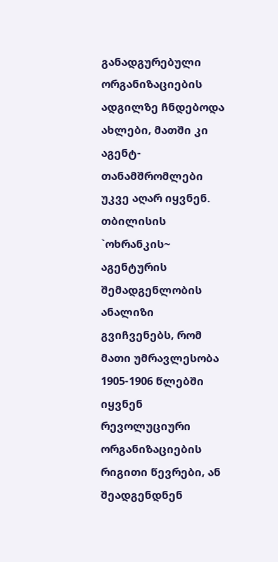განადგურებული ორგანიზაციების ადგილზე ჩნდებოდა ახლები, მათში კი აგენტ-თანამშრომლები უკვე აღარ იყვნენ. თბილისის `ოხრანკის~ აგენტურის შემადგენლობის ანალიზი გვიჩვენებს, რომ მათი უმრავლესობა
1905-1906 წლებში იყვნენ რევოლუციური ორგანიზაციების რიგითი წევრები, ან შეადგენდნენ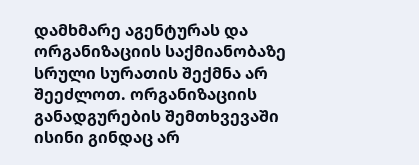დამხმარე აგენტურას და ორგანიზაციის საქმიანობაზე სრული სურათის შექმნა არ შეეძლოთ. ორგანიზაციის განადგურების შემთხვევაში ისინი გინდაც არ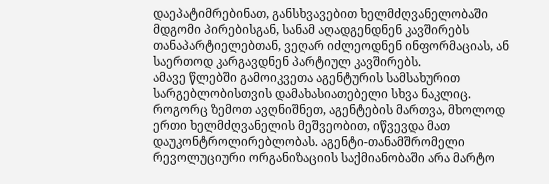დაეპატიმრებინათ, განსხვავებით ხელმძღვანელობაში მდგომი პირებისგან, სანამ აღადგენდნენ კავშირებს თანაპარტიელებთან, ვეღარ იძლეოდნენ ინფორმაციას, ან საერთოდ კარგავდნენ პარტიულ კავშირებს.
ამავე წლებში გამოიკვეთა აგენტურის სამსახურით სარგებლობისთვის დამახასიათებელი სხვა ნაკლიც. როგორც ზემოთ ავღნიშნეთ, აგენტების მართვა, მხოლოდ ერთი ხელმძღვანელის მეშვეობით, იწვევდა მათ დაუკონტროლირებლობას. აგენტი-თანამშრომელი რევოლუციური ორგანიზაციის საქმიანობაში არა მარტო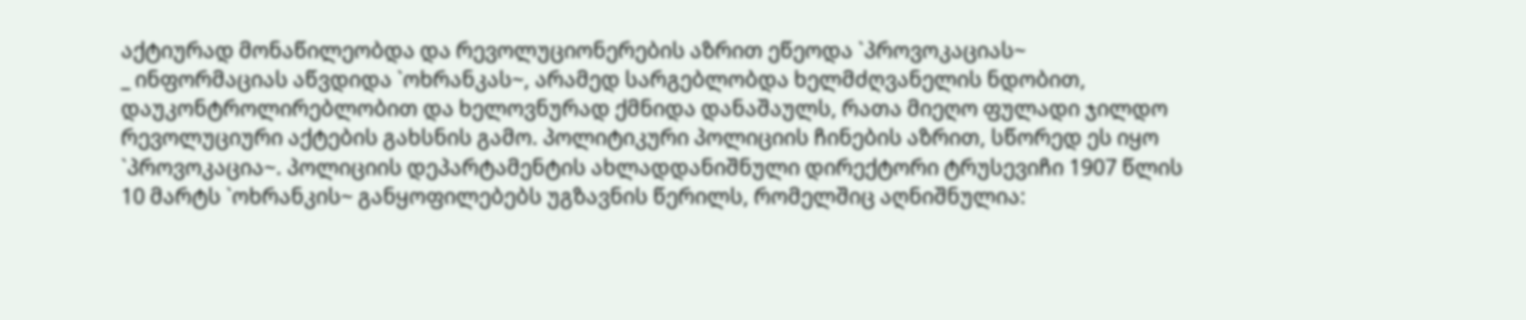აქტიურად მონაწილეობდა და რევოლუციონერების აზრით ეწეოდა `პროვოკაციას~
_ ინფორმაციას აწვდიდა `ოხრანკას~, არამედ სარგებლობდა ხელმძღვანელის ნდობით, დაუკონტროლირებლობით და ხელოვნურად ქმნიდა დანაშაულს, რათა მიეღო ფულადი ჯილდო რევოლუციური აქტების გახსნის გამო. პოლიტიკური პოლიციის ჩინების აზრით, სწორედ ეს იყო `პროვოკაცია~. პოლიციის დეპარტამენტის ახლადდანიშნული დირექტორი ტრუსევიჩი 1907 წლის 10 მარტს `ოხრანკის~ განყოფილებებს უგზავნის წერილს, რომელშიც აღნიშნულია: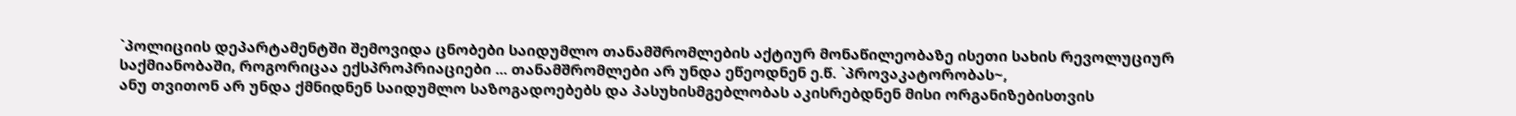`პოლიციის დეპარტამენტში შემოვიდა ცნობები საიდუმლო თანამშრომლების აქტიურ მონაწილეობაზე ისეთი სახის რევოლუციურ საქმიანობაში, როგორიცაა ექსპროპრიაციები ... თანამშრომლები არ უნდა ეწეოდნენ ე.წ. `პროვაკატორობას~,
ანუ თვითონ არ უნდა ქმნიდნენ საიდუმლო საზოგადოებებს და პასუხისმგებლობას აკისრებდნენ მისი ორგანიზებისთვის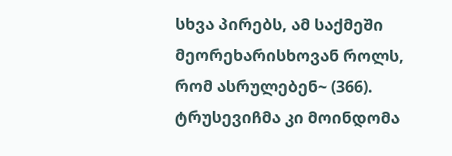სხვა პირებს, ამ საქმეში მეორეხარისხოვან როლს, რომ ასრულებენ~ (366).
ტრუსევიჩმა კი მოინდომა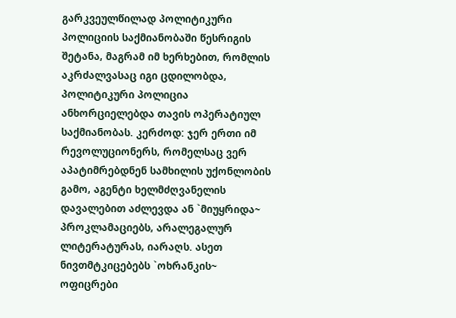გარკვეულწილად პოლიტიკური პოლიციის საქმიანობაში წესრიგის შეტანა, მაგრამ იმ ხერხებით, რომლის აკრძალვასაც იგი ცდილობდა, პოლიტიკური პოლიცია ანხორციელებდა თავის ოპერატიულ საქმიანობას. კერძოდ: ჯერ ერთი იმ რევოლუციონერს, რომელსაც ვერ აპატიმრებდნენ სამხილის უქონლობის გამო, აგენტი ხელმძღვანელის დავალებით აძლევდა ან `მიუყრიდა~ პროკლამაციებს, არალეგალურ ლიტერატურას, იარაღს. ასეთ ნივთმტკიცებებს `ოხრანკის~ ოფიცრები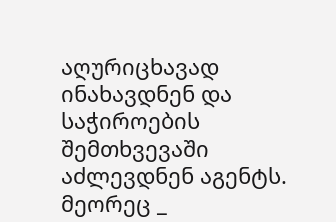აღურიცხავად ინახავდნენ და საჭიროების შემთხვევაში აძლევდნენ აგენტს. მეორეც _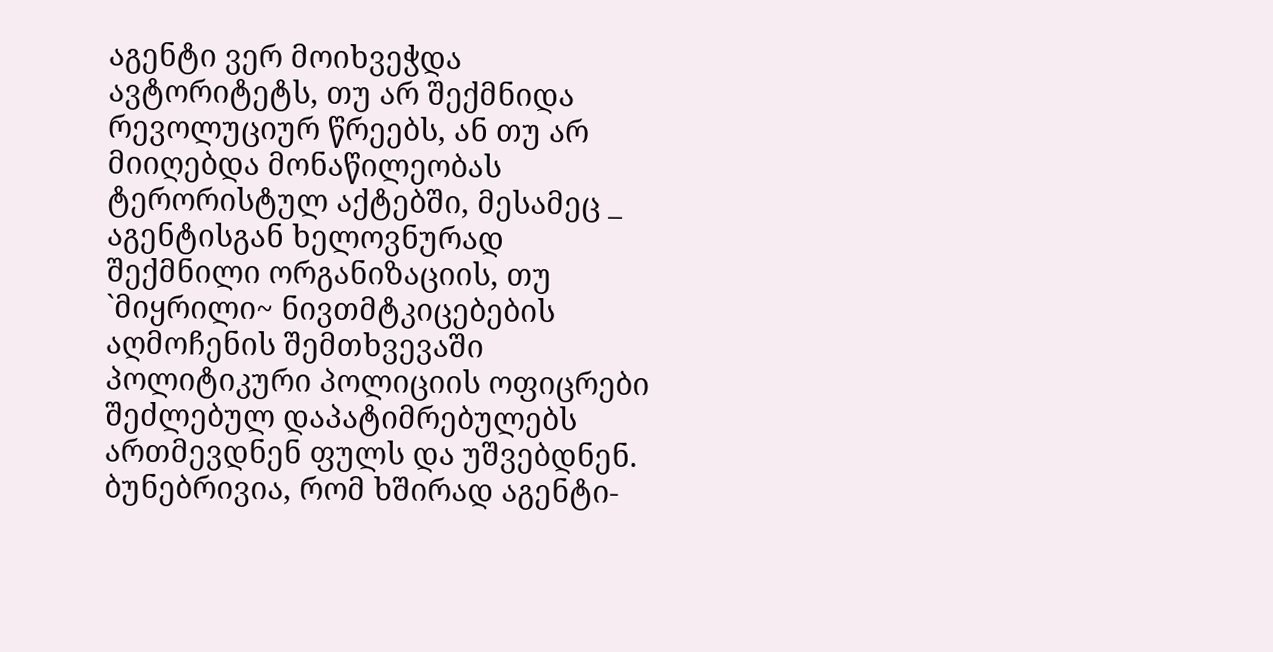აგენტი ვერ მოიხვეჭდა ავტორიტეტს, თუ არ შექმნიდა რევოლუციურ წრეებს, ან თუ არ მიიღებდა მონაწილეობას ტერორისტულ აქტებში, მესამეც _ აგენტისგან ხელოვნურად შექმნილი ორგანიზაციის, თუ `მიყრილი~ ნივთმტკიცებების აღმოჩენის შემთხვევაში პოლიტიკური პოლიციის ოფიცრები შეძლებულ დაპატიმრებულებს ართმევდნენ ფულს და უშვებდნენ. ბუნებრივია, რომ ხშირად აგენტი-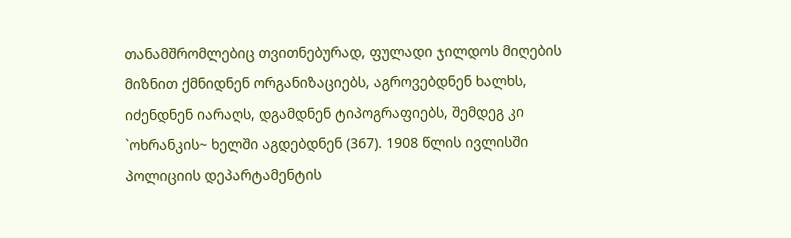თანამშრომლებიც თვითნებურად, ფულადი ჯილდოს მიღების მიზნით ქმნიდნენ ორგანიზაციებს, აგროვებდნენ ხალხს, იძენდნენ იარაღს, დგამდნენ ტიპოგრაფიებს, შემდეგ კი `ოხრანკის~ ხელში აგდებდნენ (367). 1908 წლის ივლისში პოლიციის დეპარტამენტის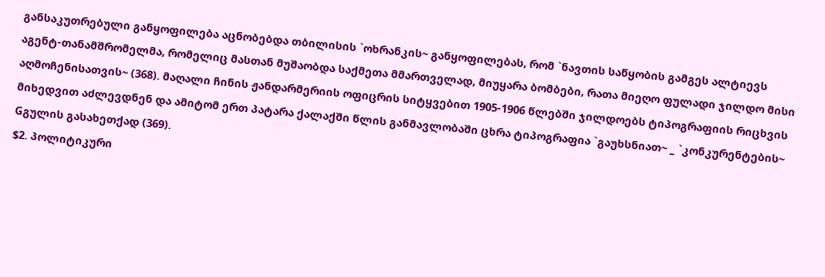განსაკუთრებული განყოფილება აცნობებდა თბილისის `ოხრანკის~ განყოფილებას, რომ `ნავთის საწყობის გამგეს ალტიევს აგენტ-თანამშრომელმა, რომელიც მასთან მუშაობდა საქმეთა მმართველად, მიუყარა ბომბები, რათა მიეღო ფულადი ჯილდო მისი აღმოჩენისათვის~ (368). მაღალი ჩინის ჟანდარმერიის ოფიცრის სიტყვებით 1905-1906 წლებში ჯილდოებს ტიპოგრაფიის რიცხვის მიხედვით აძლევდნენ და ამიტომ ერთ პატარა ქალაქში წლის განმავლობაში ცხრა ტიპოგრაფია `გაუხსნიათ~ _ `კონკურენტების~ Gგულის გასახეთქად (369).
$2. პოლიტიკური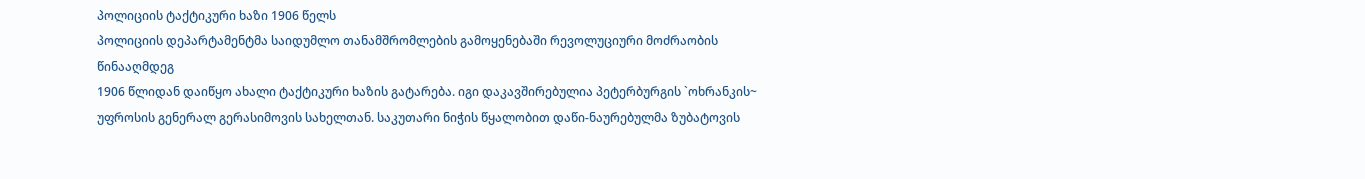პოლიციის ტაქტიკური ხაზი 1906 წელს
პოლიციის დეპარტამენტმა საიდუმლო თანამშრომლების გამოყენებაში რევოლუციური მოძრაობის წინააღმდეგ
1906 წლიდან დაიწყო ახალი ტაქტიკური ხაზის გატარება. იგი დაკავშირებულია პეტერბურგის `ოხრანკის~ უფროსის გენერალ გერასიმოვის სახელთან. საკუთარი ნიჭის წყალობით დაწი-ნაურებულმა ზუბატოვის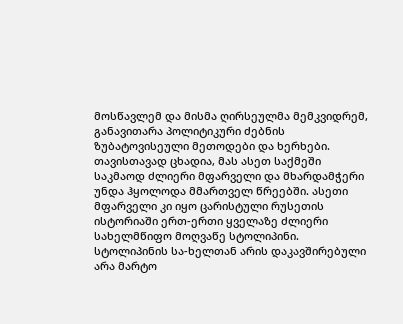მოსწავლემ და მისმა ღირსეულმა მემკვიდრემ, განავითარა პოლიტიკური ძებნის ზუბატოვისეული მეთოდები და ხერხები. თავისთავად ცხადია, მას ასეთ საქმეში საკმაოდ ძლიერი მფარველი და მხარდამჭერი უნდა ჰყოლოდა მმართველ წრეებში. ასეთი მფარველი კი იყო ცარისტული რუსეთის ისტორიაში ერთ-ერთი ყველაზე ძლიერი სახელმწიფო მოღვაწე სტოლიპინი. სტოლიპინის სა-ხელთან არის დაკავშირებული არა მარტო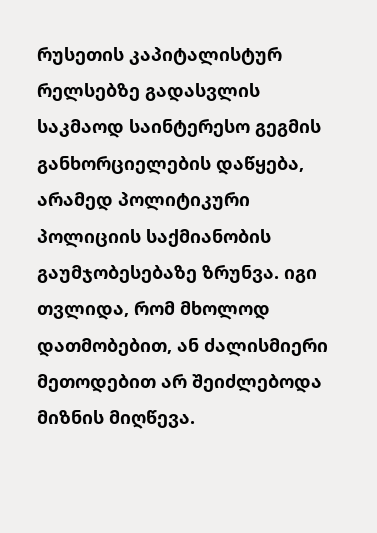რუსეთის კაპიტალისტურ რელსებზე გადასვლის საკმაოდ საინტერესო გეგმის განხორციელების დაწყება, არამედ პოლიტიკური პოლიციის საქმიანობის გაუმჯობესებაზე ზრუნვა. იგი თვლიდა, რომ მხოლოდ დათმობებით, ან ძალისმიერი მეთოდებით არ შეიძლებოდა მიზნის მიღწევა.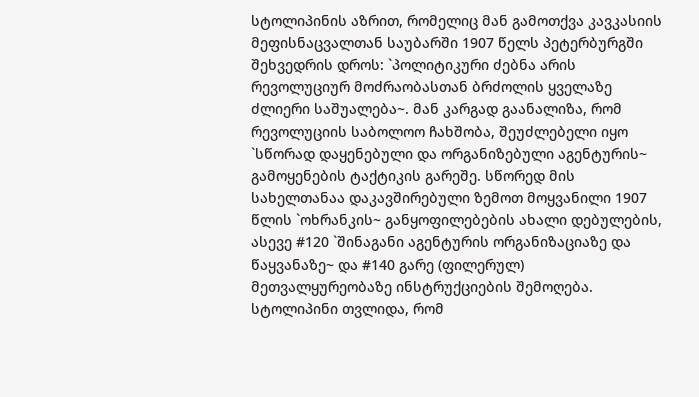სტოლიპინის აზრით, რომელიც მან გამოთქვა კავკასიის მეფისნაცვალთან საუბარში 1907 წელს პეტერბურგში შეხვედრის დროს: `პოლიტიკური ძებნა არის რევოლუციურ მოძრაობასთან ბრძოლის ყველაზე ძლიერი საშუალება~. მან კარგად გაანალიზა, რომ რევოლუციის საბოლოო ჩახშობა, შეუძლებელი იყო `სწორად დაყენებული და ორგანიზებული აგენტურის~ გამოყენების ტაქტიკის გარეშე. სწორედ მის სახელთანაა დაკავშირებული ზემოთ მოყვანილი 1907 წლის `ოხრანკის~ განყოფილებების ახალი დებულების, ასევე #120 `შინაგანი აგენტურის ორგანიზაციაზე და წაყვანაზე~ და #140 გარე (ფილერულ) მეთვალყურეობაზე ინსტრუქციების შემოღება. სტოლიპინი თვლიდა, რომ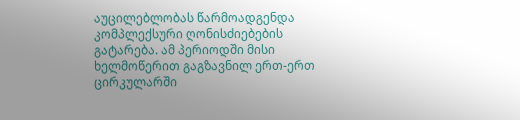აუცილებლობას წარმოადგენდა კომპლექსური ღონისძიებების გატარება. ამ პერიოდში მისი ხელმოწერით გაგზავნილ ერთ-ერთ ცირკულარში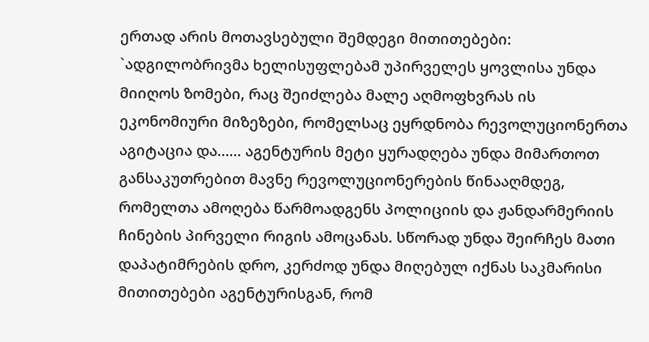ერთად არის მოთავსებული შემდეგი მითითებები: `ადგილობრივმა ხელისუფლებამ უპირველეს ყოვლისა უნდა მიიღოს ზომები, რაც შეიძლება მალე აღმოფხვრას ის ეკონომიური მიზეზები, რომელსაც ეყრდნობა რევოლუციონერთა აგიტაცია და…... აგენტურის მეტი ყურადღება უნდა მიმართოთ განსაკუთრებით მავნე რევოლუციონერების წინააღმდეგ, რომელთა ამოღება წარმოადგენს პოლიციის და ჟანდარმერიის ჩინების პირველი რიგის ამოცანას. სწორად უნდა შეირჩეს მათი დაპატიმრების დრო, კერძოდ უნდა მიღებულ იქნას საკმარისი მითითებები აგენტურისგან, რომ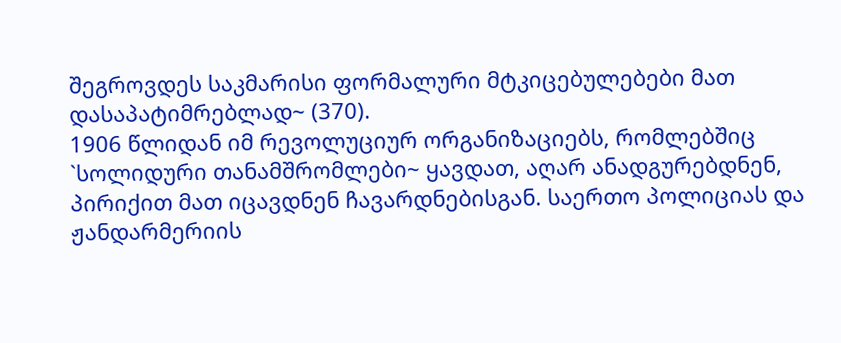შეგროვდეს საკმარისი ფორმალური მტკიცებულებები მათ დასაპატიმრებლად~ (370).
1906 წლიდან იმ რევოლუციურ ორგანიზაციებს, რომლებშიც `სოლიდური თანამშრომლები~ ყავდათ, აღარ ანადგურებდნენ, პირიქით მათ იცავდნენ ჩავარდნებისგან. საერთო პოლიციას და ჟანდარმერიის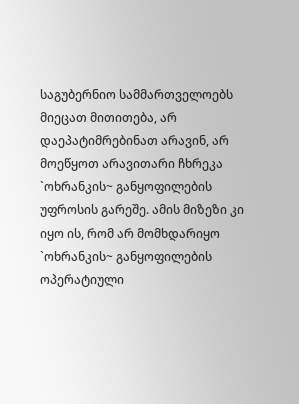საგუბერნიო სამმართველოებს მიეცათ მითითება, არ დაეპატიმრებინათ არავინ, არ მოეწყოთ არავითარი ჩხრეკა `ოხრანკის~ განყოფილების უფროსის გარეშე. ამის მიზეზი კი იყო ის, რომ არ მომხდარიყო `ოხრანკის~ განყოფილების ოპერატიული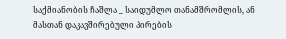საქმიანობის ჩაშლა _ საიდუმლო თანამშრომლის, ან მასთან დაკავშირებული პირების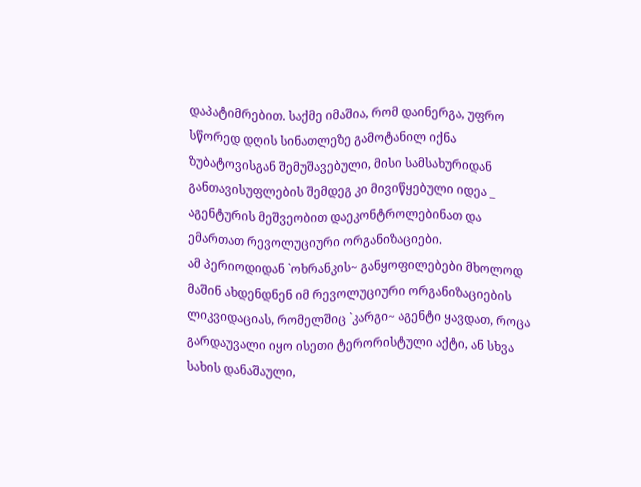დაპატიმრებით. საქმე იმაშია, რომ დაინერგა, უფრო სწორედ დღის სინათლეზე გამოტანილ იქნა ზუბატოვისგან შემუშავებული, მისი სამსახურიდან განთავისუფლების შემდეგ კი მივიწყებული იდეა _ აგენტურის მეშვეობით დაეკონტროლებინათ და ემართათ რევოლუციური ორგანიზაციები.
ამ პერიოდიდან `ოხრანკის~ განყოფილებები მხოლოდ მაშინ ახდენდნენ იმ რევოლუციური ორგანიზაციების ლიკვიდაციას, რომელშიც `კარგი~ აგენტი ყავდათ, როცა გარდაუვალი იყო ისეთი ტერორისტული აქტი, ან სხვა სახის დანაშაული,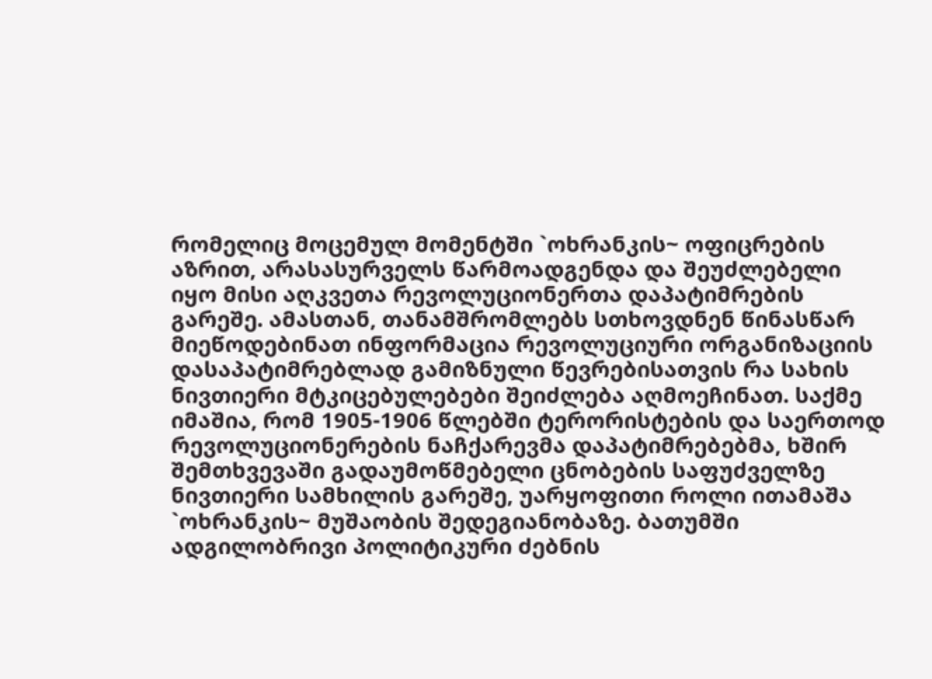რომელიც მოცემულ მომენტში `ოხრანკის~ ოფიცრების აზრით, არასასურველს წარმოადგენდა და შეუძლებელი იყო მისი აღკვეთა რევოლუციონერთა დაპატიმრების გარეშე. ამასთან, თანამშრომლებს სთხოვდნენ წინასწარ მიეწოდებინათ ინფორმაცია რევოლუციური ორგანიზაციის დასაპატიმრებლად გამიზნული წევრებისათვის რა სახის ნივთიერი მტკიცებულებები შეიძლება აღმოეჩინათ. საქმე იმაშია, რომ 1905-1906 წლებში ტერორისტების და საერთოდ რევოლუციონერების ნაჩქარევმა დაპატიმრებებმა, ხშირ შემთხვევაში გადაუმოწმებელი ცნობების საფუძველზე ნივთიერი სამხილის გარეშე, უარყოფითი როლი ითამაშა `ოხრანკის~ მუშაობის შედეგიანობაზე. ბათუმში ადგილობრივი პოლიტიკური ძებნის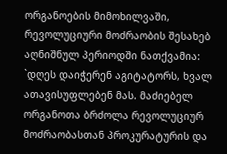ორგანოების მიმოხილვაში, რევოლუციური მოძრაობის შესახებ აღნიშნულ პერიოდში ნათქვამია:
`დღეს დაიჭერენ აგიტატორს, ხვალ ათავისუფლებენ მას. მაძიებელ ორგანოთა ბრძოლა რევოლუციურ მოძრაობასთან პროკურატურის და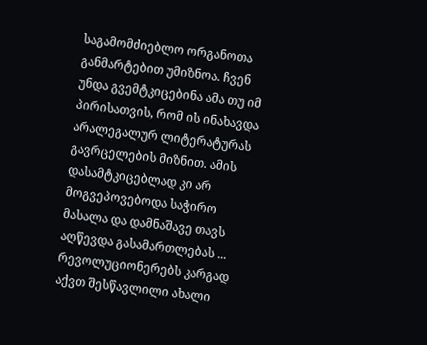საგამომძიებლო ორგანოთა განმარტებით უმიზნოა. ჩვენ უნდა გვემტკიცებინა ამა თუ იმ პირისათვის, რომ ის ინახავდა არალეგალურ ლიტერატურას გავრცელების მიზნით. ამის დასამტკიცებლად კი არ მოგვეპოვებოდა საჭირო მასალა და დამნაშავე თავს აღწევდა გასამართლებას ... რევოლუციონერებს კარგად აქვთ შესწავლილი ახალი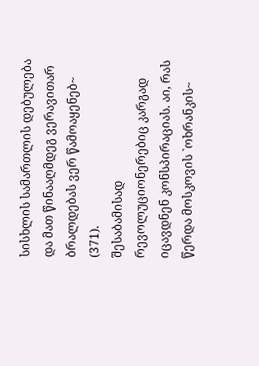სისხლის სამართლის დებულება და მათ წინააღმდეგ ვერავითარ ბრალდებას ვერ წამოაყენებ~ (371).
შესაბამისად რევოლუციონერებიც კარგად იცავდნენ კონსპირაციას. აი, რას წერდა მოსკოვის `ოხრანკის~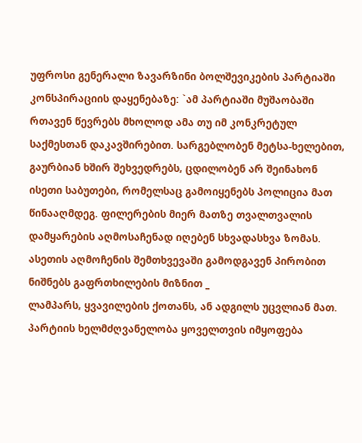უფროსი გენერალი ზავარზინი ბოლშევიკების პარტიაში კონსპირაციის დაყენებაზე: `ამ პარტიაში მუშაობაში რთავენ წევრებს მხოლოდ ამა თუ იმ კონკრეტულ საქმესთან დაკავშირებით. სარგებლობენ მეტსა-ხელებით, გაურბიან ხშირ შეხვედრებს, ცდილობენ არ შეინახონ ისეთი საბუთები, რომელსაც გამოიყენებს პოლიცია მათ წინააღმდეგ. ფილერების მიერ მათზე თვალთვალის დამყარების აღმოსაჩენად იღებენ სხვადასხვა ზომას. ასეთის აღმოჩენის შემთხვევაში გამოდგავენ პირობით ნიშნებს გაფრთხილების მიზნით _
ლამპარს, ყვავილების ქოთანს, ან ადგილს უცვლიან მათ. პარტიის ხელმძღვანელობა ყოველთვის იმყოფება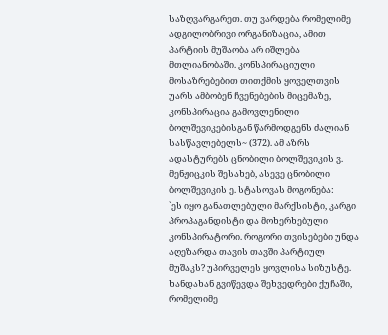საზღვარგარეთ. თუ ვარდება რომელიმე ადგილობრივი ორგანიზაცია, ამით პარტიის მუშაობა არ იშლება მთლიანობაში. კონსპირაციული მოსაზრებებით თითქმის ყოველთვის უარს ამბობენ ჩვენებების მიცემაზე, კონსპირაცია გამოვლენილი ბოლშევიკებისგან წარმოდგენს ძალიან სასწავლებელს~ (372). ამ აზრს ადასტურებს ცნობილი ბოლშევიკის ვ. მენჟიცკის შესახებ, ასევე ცნობილი ბოლშევიკის ე. სტასოვას მოგონება:
`ეს იყო განათლებული მარქსისტი, კარგი პროპაგანდისტი და მოხერხებული კონსპირატორი. როგორი თვისებები უნდა აღეზარდა თავის თავში პარტიულ მუშაკს? უპირველეს ყოვლისა სიზუსტე. ხანდახან გვიწევდა შეხვედრები ქუჩაში, რომელიმე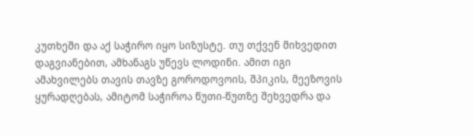კუთხეში და აქ საჭირო იყო სიზუსტე. თუ თქვენ მიხვედით დაგვიანებით, ამხანაგს უწევს ლოდინი. ამით იგი ამახვილებს თავის თავზე გოროდოვოის, შპიკის, მეეზოვის ყურადღებას, ამიტომ საჭიროა წუთი-წუთზე შეხვედრა და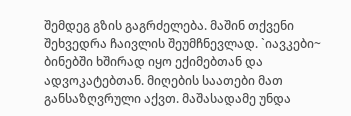შემდეგ გზის გაგრძელება. მაშინ თქვენი შეხვედრა ჩაივლის შეუმჩნევლად. `იავკები~ ბინებში ხშირად იყო ექიმებთან და ადვოკატებთან. მიღების საათები მათ განსაზღვრული აქვთ. მაშასადამე უნდა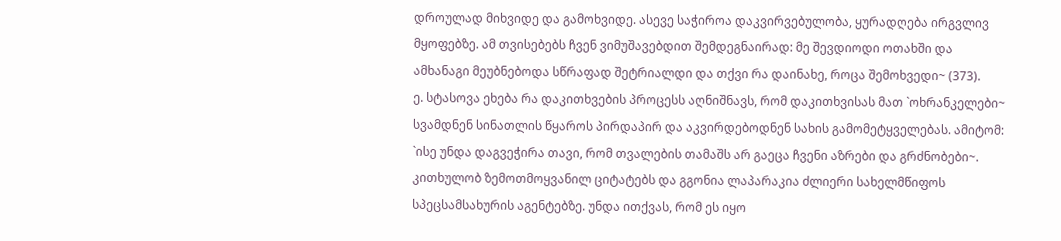დროულად მიხვიდე და გამოხვიდე. ასევე საჭიროა დაკვირვებულობა, ყურადღება ირგვლივ მყოფებზე. ამ თვისებებს ჩვენ ვიმუშავებდით შემდეგნაირად: მე შევდიოდი ოთახში და ამხანაგი მეუბნებოდა სწრაფად შეტრიალდი და თქვი რა დაინახე, როცა შემოხვედი~ (373).
ე. სტასოვა ეხება რა დაკითხვების პროცესს აღნიშნავს, რომ დაკითხვისას მათ `ოხრანკელები~ სვამდნენ სინათლის წყაროს პირდაპირ და აკვირდებოდნენ სახის გამომეტყველებას. ამიტომ:
`ისე უნდა დაგვეჭირა თავი, რომ თვალების თამაშს არ გაეცა ჩვენი აზრები და გრძნობები~. კითხულობ ზემოთმოყვანილ ციტატებს და გგონია ლაპარაკია ძლიერი სახელმწიფოს სპეცსამსახურის აგენტებზე. უნდა ითქვას, რომ ეს იყო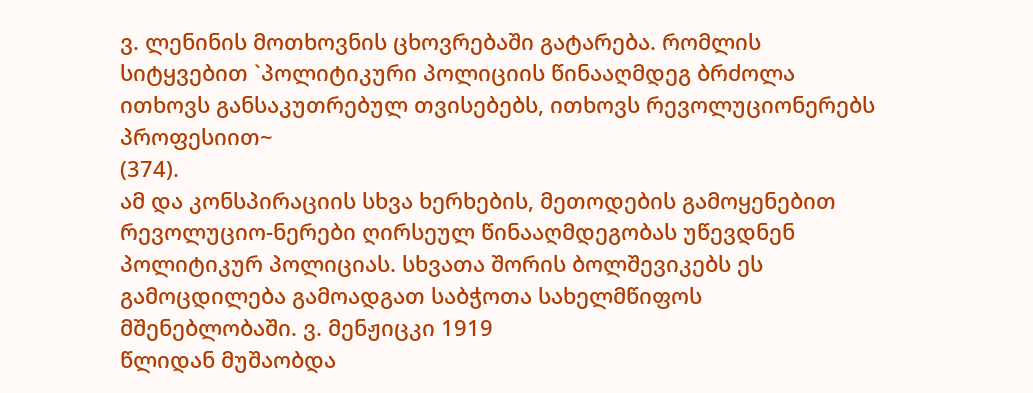ვ. ლენინის მოთხოვნის ცხოვრებაში გატარება. რომლის სიტყვებით `პოლიტიკური პოლიციის წინააღმდეგ ბრძოლა ითხოვს განსაკუთრებულ თვისებებს, ითხოვს რევოლუციონერებს პროფესიით~
(374).
ამ და კონსპირაციის სხვა ხერხების, მეთოდების გამოყენებით რევოლუციო-ნერები ღირსეულ წინააღმდეგობას უწევდნენ პოლიტიკურ პოლიციას. სხვათა შორის ბოლშევიკებს ეს გამოცდილება გამოადგათ საბჭოთა სახელმწიფოს მშენებლობაში. ვ. მენჟიცკი 1919
წლიდან მუშაობდა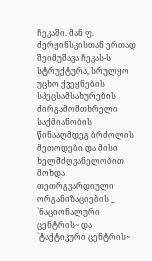ჩეკაში. მან ფ. ძერჟინსკისთან ერთად შეიმუშავა ჩეკას-ს სტრუქტურა, სრულყო უცხო ქვეყნების სპეცსამსახურების ძირგამომთხრელი საქმიანობის წინააღმდეგ ბრძოლის მეთოდები და მისი ხელმძღვანელობით მოხდა თეთრგვარდიული ორგანიზაციების _
`ნაციონალური ცენტრის~ და `ტაქტიკური ცენტრის~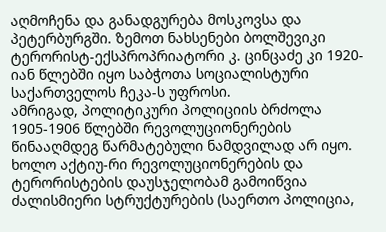აღმოჩენა და განადგურება მოსკოვსა და პეტერბურგში. ზემოთ ნახსენები ბოლშევიკი ტერორისტ-ექსპროპრიატორი კ. ცინცაძე კი 1920-იან წლებში იყო საბჭოთა სოციალისტური საქართველოს ჩეკა-ს უფროსი.
ამრიგად, პოლიტიკური პოლიციის ბრძოლა
1905-1906 წლებში რევოლუციონერების წინააღმდეგ წარმატებული ნამდვილად არ იყო. ხოლო აქტიუ-რი რევოლუციონერების და ტერორისტების დაუსჯელობამ გამოიწვია ძალისმიერი სტრუქტურების (საერთო პოლიცია,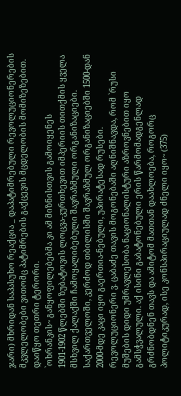ჯარი) მხრიდან საპასუხო რეაქცია _ დაპატიმრებული რევოლუციონერების მკვლელობები ვითომც პატიმრების გაქცევის მცდელობის მომიზეზებით. დაიწყო თეთრი ტერორი.
`ოხრანკის~ განყოფილებებმა კი ამ მიზნისთვის გამოიყენეს
1901-1902 წლებში ზუბატოვის ლოცვა-კურთხევით იმპერიის თითქმის ყველა მსხვილ ქალაქში ჩამოყალიბებული შავრაზმული ორგანიზაციები. საქართველოში, კერძოდ თბილისში შავრაზმულ ორგანიზაციებში 1500-დან 2000-მდე კაცი იყო გაერთია-ნებული, უპირატესად რუსები. რევოლუციონერი ვ. ცაბაძე თავის მოგონებაში აღნიშნავდა, რომ `რუსი მუშების დიდი უმრავლესობა ნაციონალისტური აზროვნებით იყო გამსჭვალული. აქ ისინი გაბატონებული ერის წარმომადგენლად გრძნობდნენ თავს და ამიტომ მათთან დაახლოება, როგორც პოლიტიკურად, ისე კონსპირაციულად ძნელი იყო~ (375)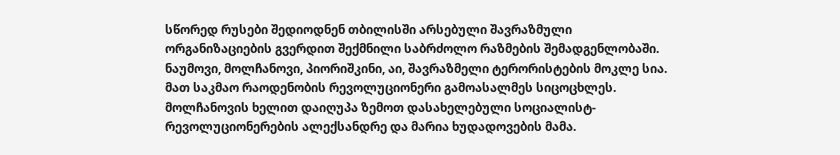სწორედ რუსები შედიოდნენ თბილისში არსებული შავრაზმული ორგანიზაციების გვერდით შექმნილი საბრძოლო რაზმების შემადგენლობაში. ნაუმოვი, მოლჩანოვი, პიორიშკინი, აი, შავრაზმელი ტერორისტების მოკლე სია. მათ საკმაო რაოდენობის რევოლუციონერი გამოასალმეს სიცოცხლეს. მოლჩანოვის ხელით დაიღუპა ზემოთ დასახელებული სოციალისტ-რევოლუციონერების ალექსანდრე და მარია ხუდადოვების მამა.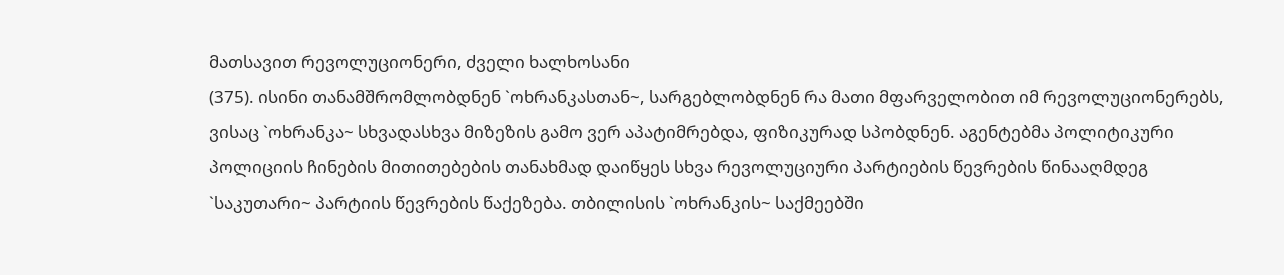მათსავით რევოლუციონერი, ძველი ხალხოსანი
(375). ისინი თანამშრომლობდნენ `ოხრანკასთან~, სარგებლობდნენ რა მათი მფარველობით იმ რევოლუციონერებს, ვისაც `ოხრანკა~ სხვადასხვა მიზეზის გამო ვერ აპატიმრებდა, ფიზიკურად სპობდნენ. აგენტებმა პოლიტიკური პოლიციის ჩინების მითითებების თანახმად დაიწყეს სხვა რევოლუციური პარტიების წევრების წინააღმდეგ `საკუთარი~ პარტიის წევრების წაქეზება. თბილისის `ოხრანკის~ საქმეებში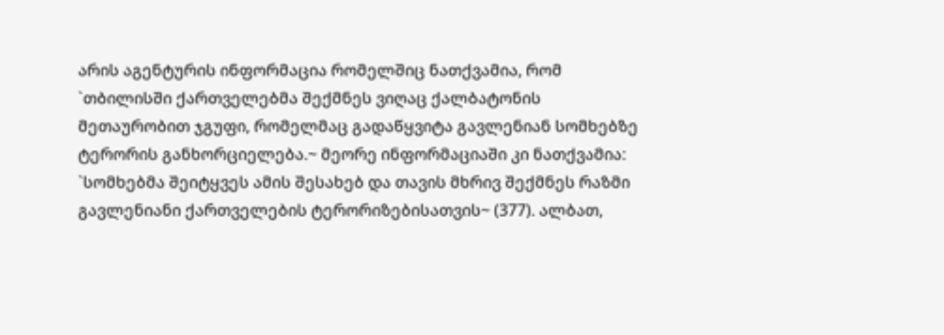არის აგენტურის ინფორმაცია რომელშიც ნათქვამია, რომ `თბილისში ქართველებმა შექმნეს ვიღაც ქალბატონის მეთაურობით ჯგუფი, რომელმაც გადაწყვიტა გავლენიან სომხებზე ტერორის განხორციელება.~ მეორე ინფორმაციაში კი ნათქვამია: `სომხებმა შეიტყვეს ამის შესახებ და თავის მხრივ შექმნეს რაზმი გავლენიანი ქართველების ტერორიზებისათვის~ (377). ალბათ,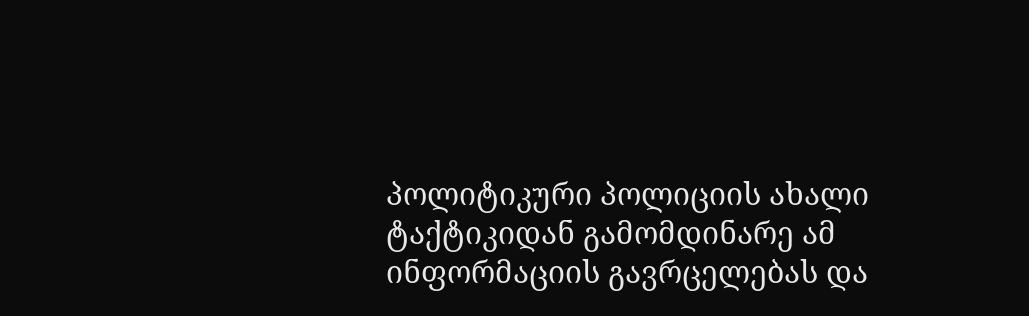პოლიტიკური პოლიციის ახალი ტაქტიკიდან გამომდინარე ამ ინფორმაციის გავრცელებას და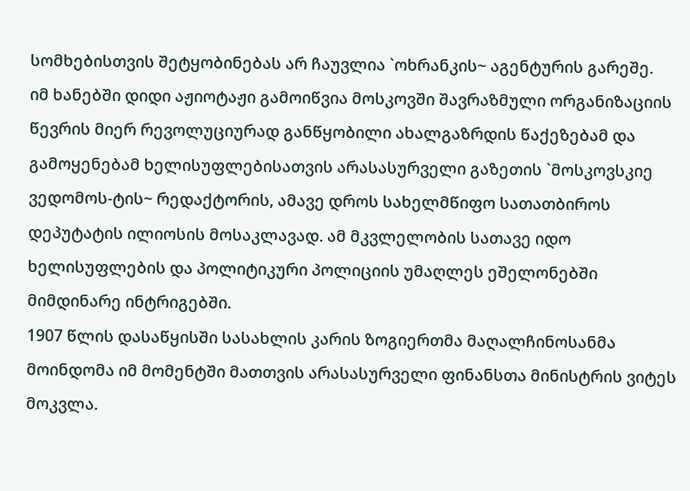სომხებისთვის შეტყობინებას არ ჩაუვლია `ოხრანკის~ აგენტურის გარეშე.
იმ ხანებში დიდი აჟიოტაჟი გამოიწვია მოსკოვში შავრაზმული ორგანიზაციის წევრის მიერ რევოლუციურად განწყობილი ახალგაზრდის წაქეზებამ და გამოყენებამ ხელისუფლებისათვის არასასურველი გაზეთის `მოსკოვსკიე ვედომოს-ტის~ რედაქტორის, ამავე დროს სახელმწიფო სათათბიროს დეპუტატის ილიოსის მოსაკლავად. ამ მკვლელობის სათავე იდო ხელისუფლების და პოლიტიკური პოლიციის უმაღლეს ეშელონებში მიმდინარე ინტრიგებში.
1907 წლის დასაწყისში სასახლის კარის ზოგიერთმა მაღალჩინოსანმა მოინდომა იმ მომენტში მათთვის არასასურველი ფინანსთა მინისტრის ვიტეს მოკვლა.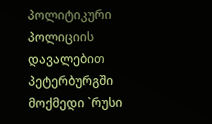პოლიტიკური პოლიციის დავალებით პეტერბურგში მოქმედი `რუსი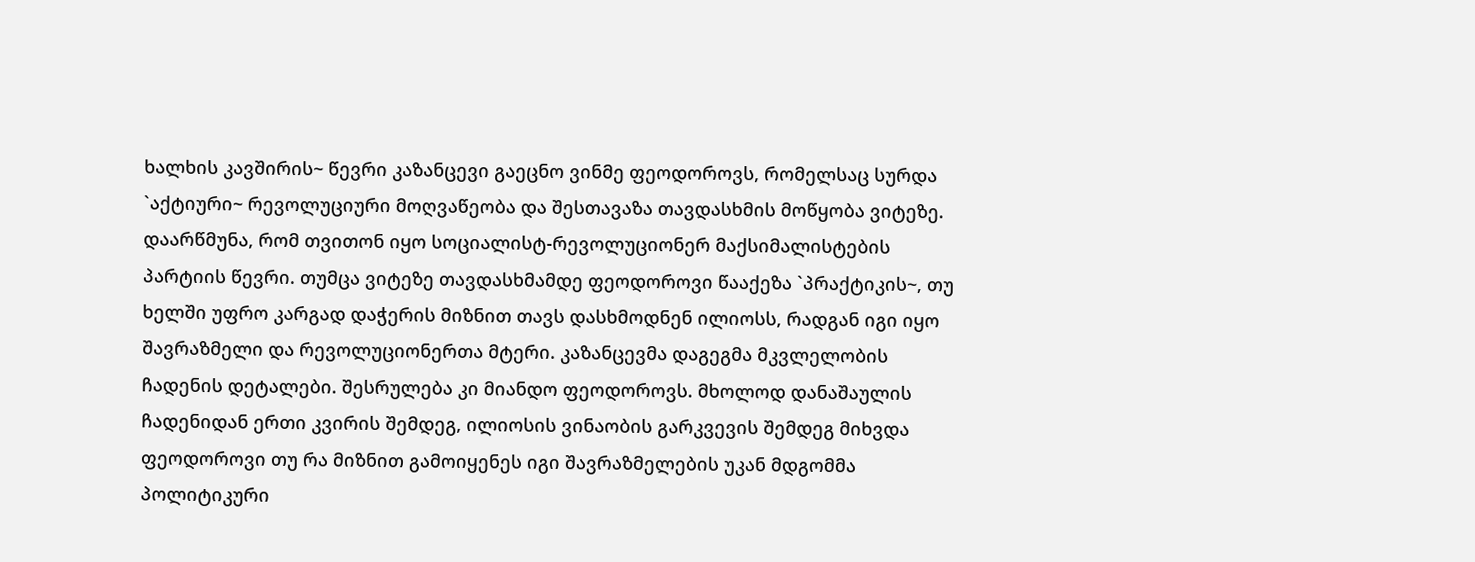ხალხის კავშირის~ წევრი კაზანცევი გაეცნო ვინმე ფეოდოროვს, რომელსაც სურდა `აქტიური~ რევოლუციური მოღვაწეობა და შესთავაზა თავდასხმის მოწყობა ვიტეზე. დაარწმუნა, რომ თვითონ იყო სოციალისტ-რევოლუციონერ მაქსიმალისტების პარტიის წევრი. თუმცა ვიტეზე თავდასხმამდე ფეოდოროვი წააქეზა `პრაქტიკის~, თუ ხელში უფრო კარგად დაჭერის მიზნით თავს დასხმოდნენ ილიოსს, რადგან იგი იყო შავრაზმელი და რევოლუციონერთა მტერი. კაზანცევმა დაგეგმა მკვლელობის ჩადენის დეტალები. შესრულება კი მიანდო ფეოდოროვს. მხოლოდ დანაშაულის ჩადენიდან ერთი კვირის შემდეგ, ილიოსის ვინაობის გარკვევის შემდეგ მიხვდა ფეოდოროვი თუ რა მიზნით გამოიყენეს იგი შავრაზმელების უკან მდგომმა პოლიტიკური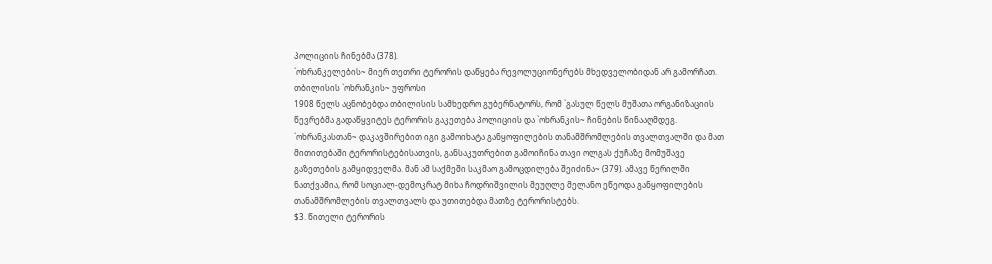პოლიციის ჩინებმა (378).
`ოხრანკელების~ მიერ თეთრი ტერორის დაწყება რევოლუციონერებს მხედველობიდან არ გამორჩათ. თბილისის `ოხრანკის~ უფროსი
1908 წელს აცნობებდა თბილისის სამხედრო გუბერნატორს, რომ `გასულ წელს მუშათა ორგანიზაციის წევრებმა გადაწყვიტეს ტერორის გაკეთება პოლიციის და `ოხრანკის~ ჩინების წინააღმდეგ. `ოხრანკასთან~ დაკავშირებით იგი გამოიხატა განყოფილების თანამშრომლების თვალთვალში და მათ მითითებაში ტერორისტებისათვის, განსაკუთრებით გამოიჩინა თავი ოლგას ქუჩაზე მომუშავე გაზეთების გამყიდველმა. მან ამ საქმეში საკმაო გამოცდილება შეიძინა~ (379). ამავე წერილში ნათქვამია, რომ სოციალ-დემოკრატ მიხა ჩოდრიშვილის მეუღლე მელანო ეწეოდა განყოფილების თანამშრომლების თვალთვალს და უთითებდა მათზე ტერორისტებს.
$3. წითელი ტერორის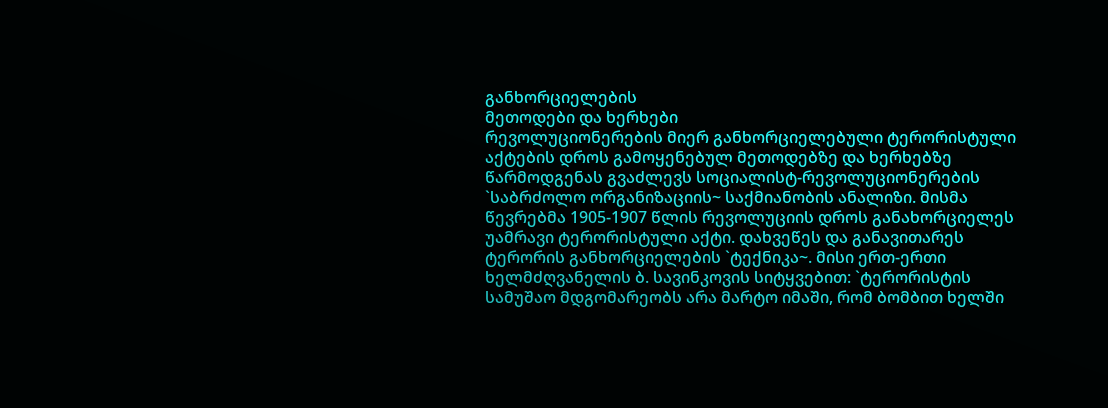განხორციელების
მეთოდები და ხერხები
რევოლუციონერების მიერ განხორციელებული ტერორისტული აქტების დროს გამოყენებულ მეთოდებზე და ხერხებზე წარმოდგენას გვაძლევს სოციალისტ-რევოლუციონერების `საბრძოლო ორგანიზაციის~ საქმიანობის ანალიზი. მისმა წევრებმა 1905-1907 წლის რევოლუციის დროს განახორციელეს უამრავი ტერორისტული აქტი. დახვეწეს და განავითარეს ტერორის განხორციელების `ტექნიკა~. მისი ერთ-ერთი ხელმძღვანელის ბ. სავინკოვის სიტყვებით: `ტერორისტის სამუშაო მდგომარეობს არა მარტო იმაში, რომ ბომბით ხელში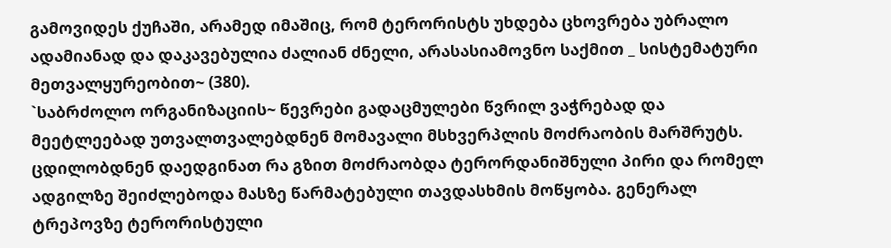გამოვიდეს ქუჩაში, არამედ იმაშიც, რომ ტერორისტს უხდება ცხოვრება უბრალო ადამიანად და დაკავებულია ძალიან ძნელი, არასასიამოვნო საქმით _ სისტემატური მეთვალყურეობით~ (380).
`საბრძოლო ორგანიზაციის~ წევრები გადაცმულები წვრილ ვაჭრებად და მეეტლეებად უთვალთვალებდნენ მომავალი მსხვერპლის მოძრაობის მარშრუტს. ცდილობდნენ დაედგინათ რა გზით მოძრაობდა ტერორდანიშნული პირი და რომელ ადგილზე შეიძლებოდა მასზე წარმატებული თავდასხმის მოწყობა. გენერალ ტრეპოვზე ტერორისტული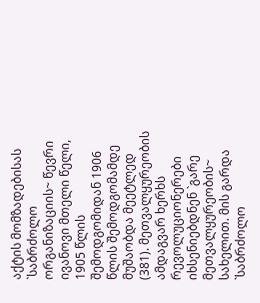აქტის მომზადებისას `საბრძოლო ორგანიზაციის~ წევრი ივანოვი მთელი წელი, 1905 წლის შემოდგომიდან 1906 წლის შემოდგომამდე მუშაობდა მეეტლედ
(381). მეთვალყურეობის ამდაგვარ ხერხს რევოლუციონერები იხსენიებდნენ `გარე მეთვალყურეობის~ სახელით. მის გარდა `საბრძოლო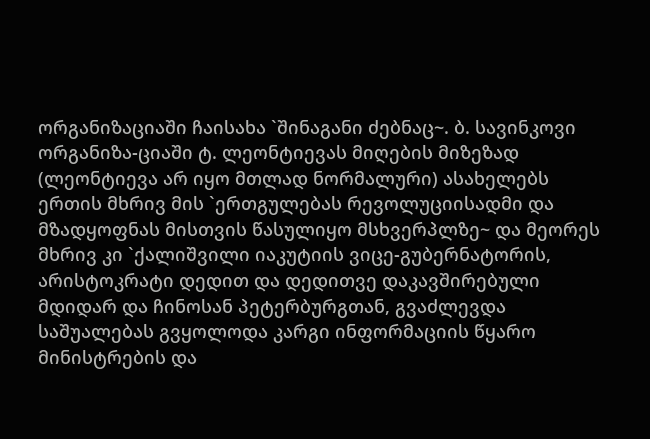ორგანიზაციაში ჩაისახა `შინაგანი ძებნაც~. ბ. სავინკოვი ორგანიზა-ციაში ტ. ლეონტიევას მიღების მიზეზად (ლეონტიევა არ იყო მთლად ნორმალური) ასახელებს ერთის მხრივ მის `ერთგულებას რევოლუციისადმი და მზადყოფნას მისთვის წასულიყო მსხვერპლზე~ და მეორეს მხრივ კი `ქალიშვილი იაკუტიის ვიცე-გუბერნატორის, არისტოკრატი დედით და დედითვე დაკავშირებული მდიდარ და ჩინოსან პეტერბურგთან, გვაძლევდა საშუალებას გვყოლოდა კარგი ინფორმაციის წყარო მინისტრების და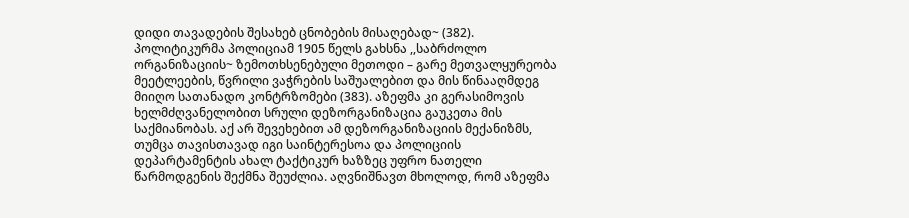დიდი თავადების შესახებ ცნობების მისაღებად~ (382).
პოლიტიკურმა პოლიციამ 1905 წელს გახსნა ,,საბრძოლო ორგანიზაციის~ ზემოთხსენებული მეთოდი – გარე მეთვალყურეობა მეეტლეების, წვრილი ვაჭრების საშუალებით და მის წინააღმდეგ მიიღო სათანადო კონტრზომები (383). აზეფმა კი გერასიმოვის ხელმძღვანელობით სრული დეზორგანიზაცია გაუკეთა მის საქმიანობას. აქ არ შევეხებით ამ დეზორგანიზაციის მექანიზმს, თუმცა თავისთავად იგი საინტერესოა და პოლიციის დეპარტამენტის ახალ ტაქტიკურ ხაზზეც უფრო ნათელი წარმოდგენის შექმნა შეუძლია. აღვნიშნავთ მხოლოდ, რომ აზეფმა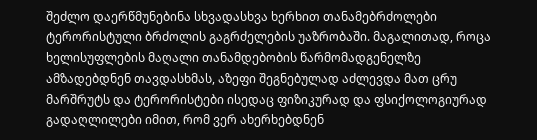შეძლო დაერწმუნებინა სხვადასხვა ხერხით თანამებრძოლები ტერორისტული ბრძოლის გაგრძელების უაზრობაში. მაგალითად, როცა ხელისუფლების მაღალი თანამდებობის წარმომადგენელზე ამზადებდნენ თავდასხმას, აზეფი შეგნებულად აძლევდა მათ ცრუ მარშრუტს და ტერორისტები ისედაც ფიზიკურად და ფსიქოლოგიურად გადაღლილები იმით, რომ ვერ ახერხებდნენ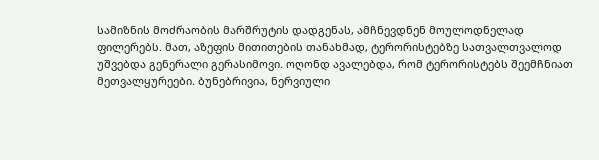სამიზნის მოძრაობის მარშრუტის დადგენას, ამჩნევდნენ მოულოდნელად ფილერებს. მათ, აზეფის მითითების თანახმად, ტერორისტებზე სათვალთვალოდ უშვებდა გენერალი გერასიმოვი. ოღონდ ავალებდა, რომ ტერორისტებს შეემჩნიათ მეთვალყურეები. ბუნებრივია, ნერვიული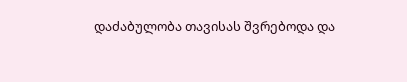დაძაბულობა თავისას შვრებოდა და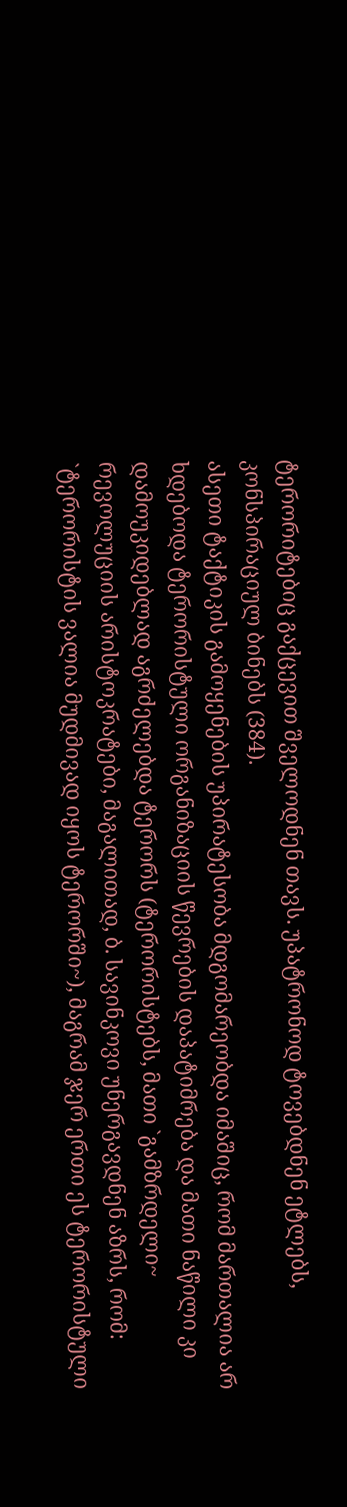ტერორიტებიც გაქცევით შველოდნენ თავს. უპატრონოდ ტოვებდნენ ეტლებს, კონსპირაციულ ბინებს (384).
ასეთი ტაქტიკის გამოყენების უპირატესობა მდგომარეობდა იმაშიც, რომ მართალია არ ხდებოდა ტერორისტული ორგანიზაციის წევრების დაპატიმრება და მათი ნაწილი კი დამოუკიდებლად აგრძელებდა ტერორს (ტერორისტებს, მათი `გამზრდელი~ რევოლუციის არისტოკრატები, მაგალითად, ბ. სავინკოვი უნერგავდნენ აზრს, რომ: `ტერორისტის ვალია მუდმივად იყოს ტერორში~), მაგრამ ჯერ ერთი ეს ტერორისტული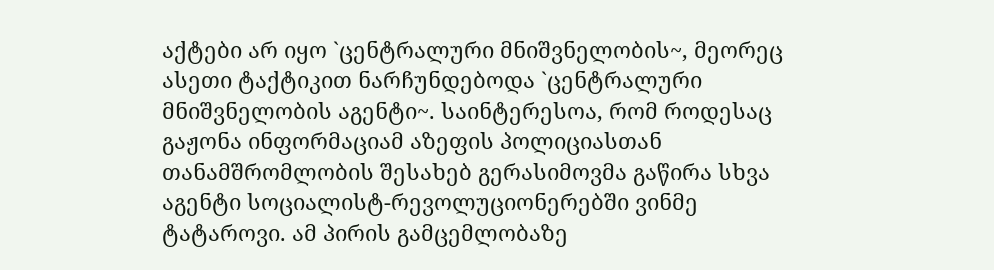აქტები არ იყო `ცენტრალური მნიშვნელობის~, მეორეც ასეთი ტაქტიკით ნარჩუნდებოდა `ცენტრალური მნიშვნელობის აგენტი~. საინტერესოა, რომ როდესაც გაჟონა ინფორმაციამ აზეფის პოლიციასთან თანამშრომლობის შესახებ გერასიმოვმა გაწირა სხვა აგენტი სოციალისტ-რევოლუციონერებში ვინმე ტატაროვი. ამ პირის გამცემლობაზე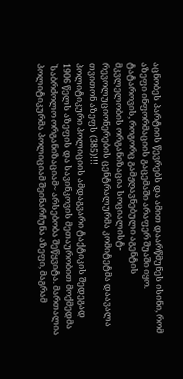აცნობეს პარტიის წევრებს და ამით დაარწმუნეს ისინი, რომ აზეფი ინფორმაციის გაცემაში არაფერ შუაში იყო. ტატაროვის, როგორც გამჟღავნებული აგენტის მკვლელობის ორგანიზაცია სოციალისტ-რევოლუციონერების ცენტრალურმა კომიტეტმა დაავალა თვითონ აზეფს (385)!!!
პოლიტიკური პოლიციის ამდაგვარი ტაქტიკის შედეგად 1906 წელს აზეფის და სავინკოვის მეთაურობით მოქმედმა `საბრძოლო ორგანიზაციამ~ არსებობა შეწყვიტა. მართალია პოლიტიკურმა პოლიციამ შეინარჩუნა აზეფი, მაგრამ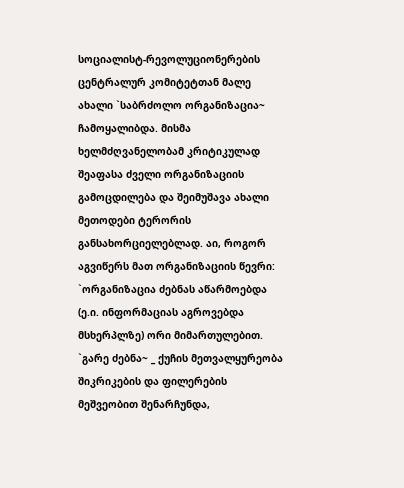სოციალისტ-რევოლუციონერების ცენტრალურ კომიტეტთან მალე ახალი `საბრძოლო ორგანიზაცია~ ჩამოყალიბდა. მისმა ხელმძღვანელობამ კრიტიკულად შეაფასა ძველი ორგანიზაციის გამოცდილება და შეიმუშავა ახალი მეთოდები ტერორის განსახორციელებლად. აი, როგორ აგვიწერს მათ ორგანიზაციის წევრი: `ორგანიზაცია ძებნას აწარმოებდა (ე.ი. ინფორმაციას აგროვებდა მსხერპლზე) ორი მიმართულებით. `გარე ძებნა~ _ ქუჩის მეთვალყურეობა შიკრიკების და ფილერების მეშვეობით შენარჩუნდა,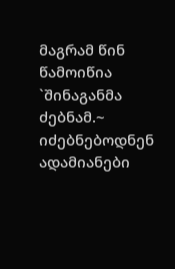მაგრამ წინ წამოიწია `შინაგანმა ძებნამ.~ იძებნებოდნენ ადამიანები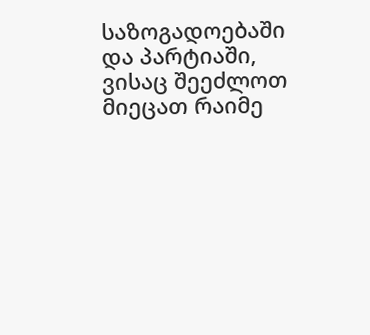საზოგადოებაში და პარტიაში, ვისაც შეეძლოთ მიეცათ რაიმე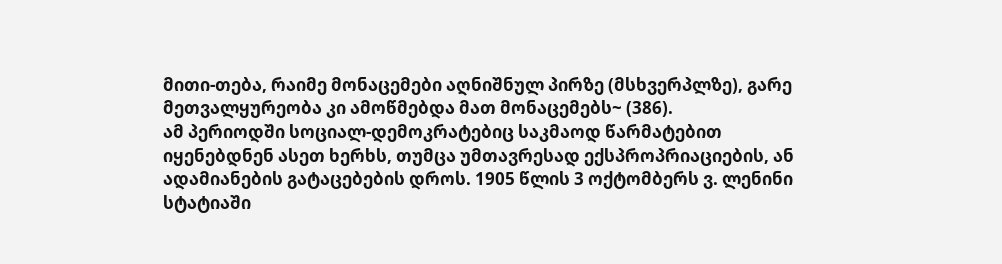მითი-თება, რაიმე მონაცემები აღნიშნულ პირზე (მსხვერპლზე), გარე მეთვალყურეობა კი ამოწმებდა მათ მონაცემებს~ (386).
ამ პერიოდში სოციალ-დემოკრატებიც საკმაოდ წარმატებით იყენებდნენ ასეთ ხერხს, თუმცა უმთავრესად ექსპროპრიაციების, ან ადამიანების გატაცებების დროს. 1905 წლის 3 ოქტომბერს ვ. ლენინი სტატიაში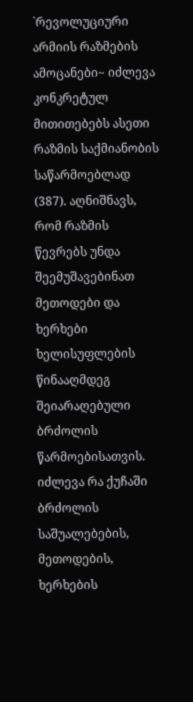`რევოლუციური არმიის რაზმების ამოცანები~ იძლევა კონკრეტულ მითითებებს ასეთი რაზმის საქმიანობის საწარმოებლად (387). აღნიშნავს, რომ რაზმის წევრებს უნდა შეემუშავებინათ მეთოდები და ხერხები ხელისუფლების წინააღმდეგ შეიარაღებული ბრძოლის წარმოებისათვის. იძლევა რა ქუჩაში ბრძოლის საშუალებების, მეთოდების, ხერხების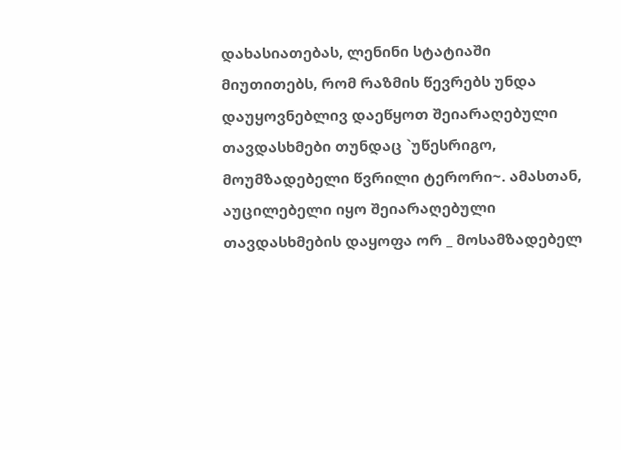დახასიათებას, ლენინი სტატიაში მიუთითებს, რომ რაზმის წევრებს უნდა დაუყოვნებლივ დაეწყოთ შეიარაღებული თავდასხმები თუნდაც `უწესრიგო, მოუმზადებელი წვრილი ტერორი~. ამასთან, აუცილებელი იყო შეიარაღებული თავდასხმების დაყოფა ორ _ მოსამზადებელ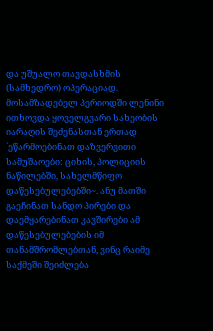და უშუალო თავდასხმის (სამხედრო) ოპერაციად. მოსამზადებელ პერიოდში ლენინი ითხოვდა ყოველგვარი სახეობის იარაღის შეძენასთან ერთად `ეწარმოებინათ დაზვერვითი სამუშაოები: ციხის, პოლიციის ნაწილებში, სახელმწიფო დაწესებულებებში~. ანუ მათში გაეჩინათ სანდო პირები და დაემყარებინათ კავშირები ამ დაწესებულებების იმ თანამშრომლებთან, ვინც რაიმე საქმეში შეიძლება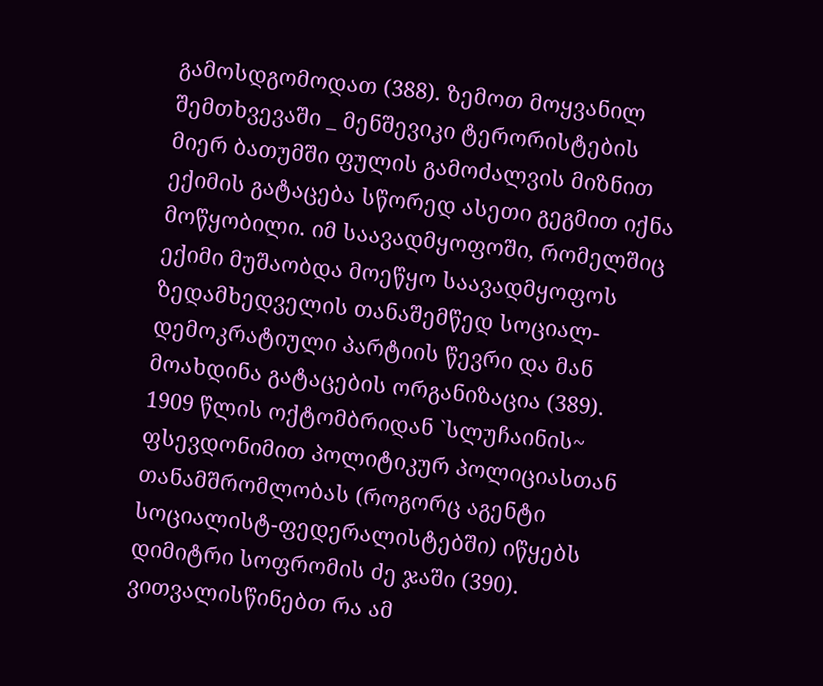გამოსდგომოდათ (388). ზემოთ მოყვანილ შემთხვევაში _ მენშევიკი ტერორისტების მიერ ბათუმში ფულის გამოძალვის მიზნით ექიმის გატაცება სწორედ ასეთი გეგმით იქნა მოწყობილი. იმ საავადმყოფოში, რომელშიც ექიმი მუშაობდა მოეწყო საავადმყოფოს ზედამხედველის თანაშემწედ სოციალ-დემოკრატიული პარტიის წევრი და მან მოახდინა გატაცების ორგანიზაცია (389).
1909 წლის ოქტომბრიდან `სლუჩაინის~ ფსევდონიმით პოლიტიკურ პოლიციასთან თანამშრომლობას (როგორც აგენტი სოციალისტ-ფედერალისტებში) იწყებს დიმიტრი სოფრომის ძე ჯაში (390). ვითვალისწინებთ რა ამ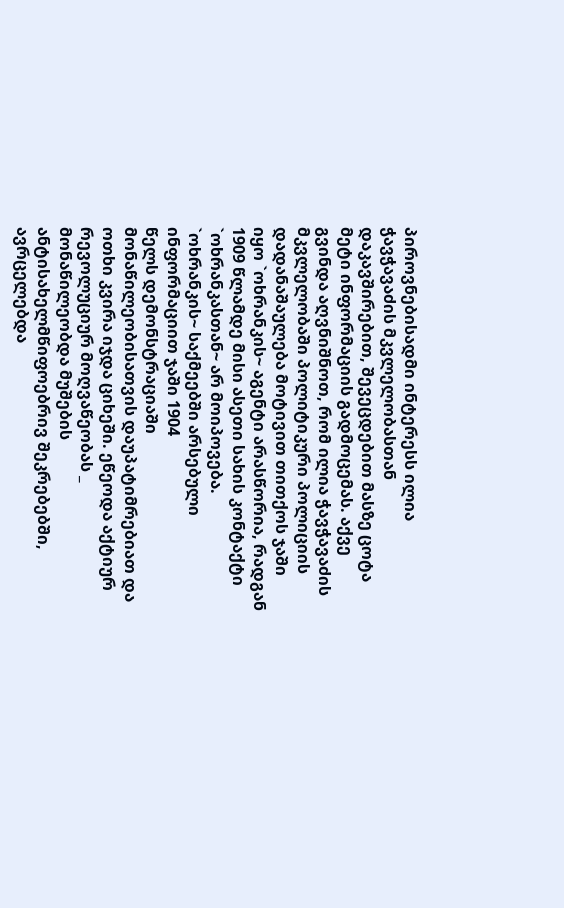პიროვნებისადმი ინტერესს ილია ჭავჭავაძის მკვლელობასთან დაკავშირებით, შევეცდებით მასზე ცოტა მეტი ინფორმაციის გადმოცემას. აქვე გვინდა აღვნიშნოთ, რომ ილია ჭავჭავაძის მკვლელობაში პოლიტიკური პოლიციის დადანაშაულება მოტივით თითქოს ჯაში იყო `ოხრანკის~ აგენტი არასწორია, რადგან 1909 წლამდე მისი ასეთი სახის კონტაქტი `ოხრანკასთან~ არ მოიპოვება.
`ოხრანკის~ საქმეებში არსებული ინფორმაციით ჯაში 1904
წელს დემონსტრაციაში მონაწილეობისათვის დაუპატიმრებიათ და ოთხი კვირა იჯდა ციხეში. ეწეოდა აქტიურ რევოლუციურ მოღვაწეობას _ მონაწილეობდა მუშების ანტისახელმწიფოებრივ შეკრებებში, ავრცელებდა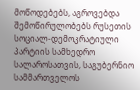მოწოდებებს, აგროვებდა შემოწირულობებს რუსეთის სოციალ-დემოკრატიული პარტიის სამხედრო სალაროსათვის, საგუბერნიო სამმართველოს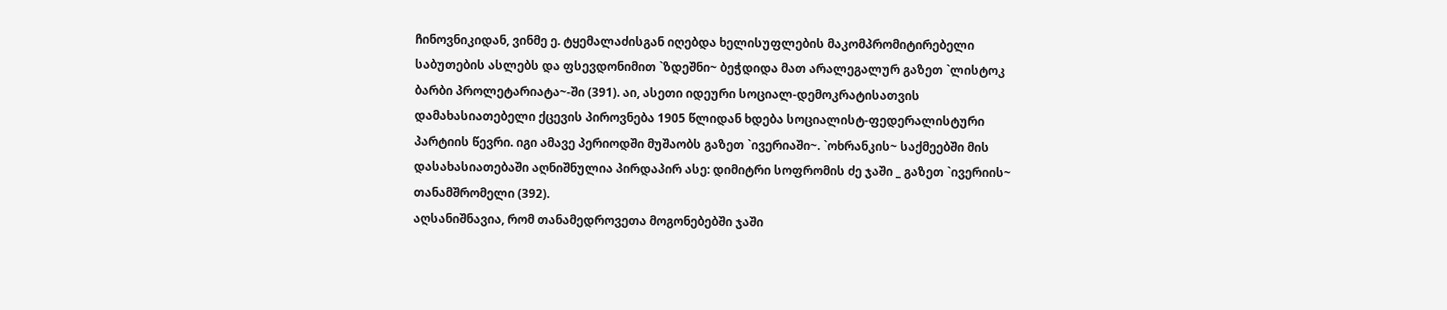ჩინოვნიკიდან, ვინმე ე. ტყემალაძისგან იღებდა ხელისუფლების მაკომპრომიტირებელი საბუთების ასლებს და ფსევდონიმით `ზდეშნი~ ბეჭდიდა მათ არალეგალურ გაზეთ `ლისტოკ ბარბი პროლეტარიატა~-ში (391). აი, ასეთი იდეური სოციალ-დემოკრატისათვის დამახასიათებელი ქცევის პიროვნება 1905 წლიდან ხდება სოციალისტ-ფედერალისტური პარტიის წევრი. იგი ამავე პერიოდში მუშაობს გაზეთ `ივერიაში~. `ოხრანკის~ საქმეებში მის დასახასიათებაში აღნიშნულია პირდაპირ ასე: დიმიტრი სოფრომის ძე ჯაში _ გაზეთ `ივერიის~ თანამშრომელი (392).
აღსანიშნავია, რომ თანამედროვეთა მოგონებებში ჯაში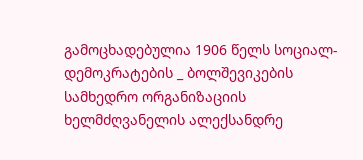გამოცხადებულია 1906 წელს სოციალ-დემოკრატების _ ბოლშევიკების სამხედრო ორგანიზაციის ხელმძღვანელის ალექსანდრე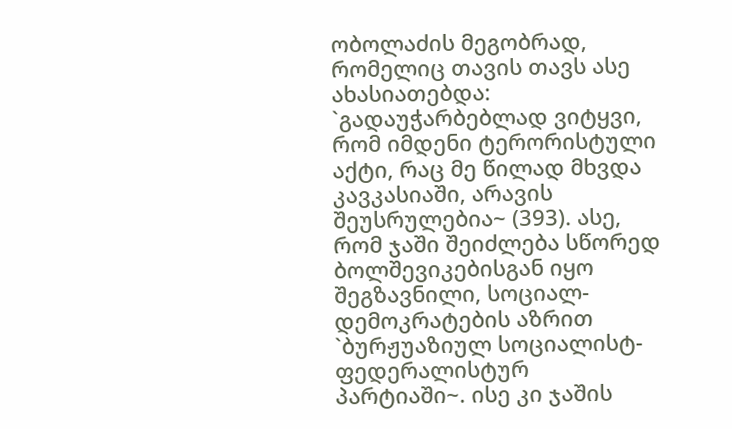ობოლაძის მეგობრად, რომელიც თავის თავს ასე ახასიათებდა: `გადაუჭარბებლად ვიტყვი, რომ იმდენი ტერორისტული აქტი, რაც მე წილად მხვდა კავკასიაში, არავის შეუსრულებია~ (393). ასე, რომ ჯაში შეიძლება სწორედ ბოლშევიკებისგან იყო შეგზავნილი, სოციალ-დემოკრატების აზრით `ბურჟუაზიულ სოციალისტ-ფედერალისტურ პარტიაში~. ისე კი ჯაშის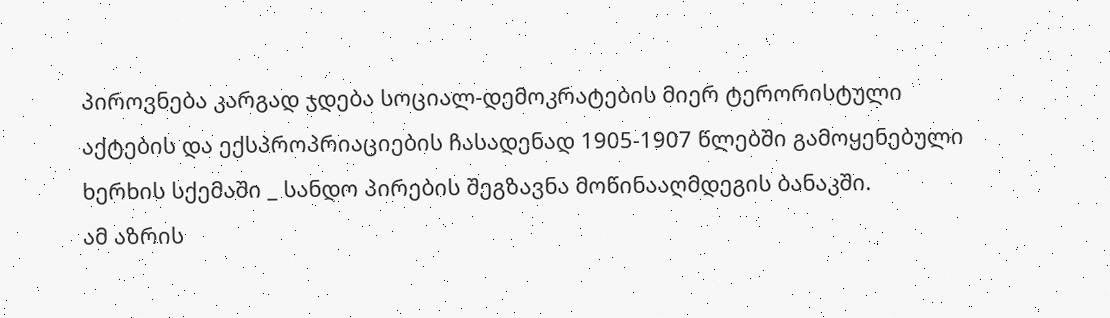პიროვნება კარგად ჯდება სოციალ-დემოკრატების მიერ ტერორისტული აქტების და ექსპროპრიაციების ჩასადენად 1905-1907 წლებში გამოყენებული ხერხის სქემაში _ სანდო პირების შეგზავნა მოწინააღმდეგის ბანაკში.
ამ აზრის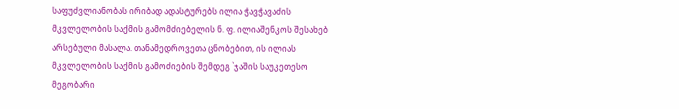საფუძვლიანობას ირიბად ადასტურებს ილია ჭავჭავაძის მკვლელობის საქმის გამომძიებელის ნ. ფ. ილიაშენკოს შესახებ არსებული მასალა. თანამედროვეთა ცნობებით, ის ილიას მკვლელობის საქმის გამოძიების შემდეგ `ჯაშის საუკეთესო მეგობარი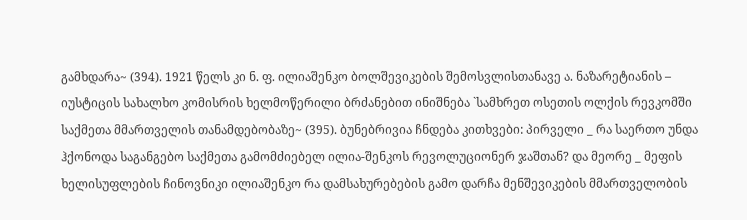გამხდარა~ (394). 1921 წელს კი ნ. ფ. ილიაშენკო ბოლშევიკების შემოსვლისთანავე ა. ნაზარეტიანის – იუსტიცის სახალხო კომისრის ხელმოწერილი ბრძანებით ინიშნება `სამხრეთ ოსეთის ოლქის რევკომში საქმეთა მმართველის თანამდებობაზე~ (395). ბუნებრივია ჩნდება კითხვები: პირველი _ რა საერთო უნდა ჰქონოდა საგანგებო საქმეთა გამომძიებელ ილია-შენკოს რევოლუციონერ ჯაშთან? და მეორე _ მეფის ხელისუფლების ჩინოვნიკი ილიაშენკო რა დამსახურებების გამო დარჩა მენშევიკების მმართველობის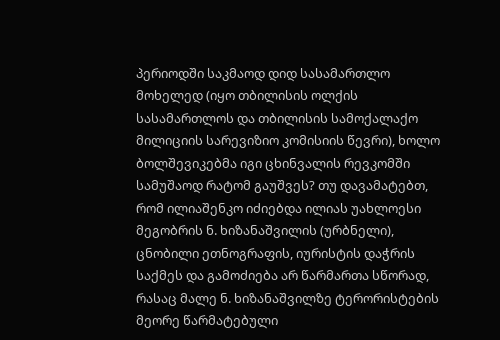პერიოდში საკმაოდ დიდ სასამართლო მოხელედ (იყო თბილისის ოლქის სასამართლოს და თბილისის სამოქალაქო მილიციის სარევიზიო კომისიის წევრი), ხოლო ბოლშევიკებმა იგი ცხინვალის რევკომში სამუშაოდ რატომ გაუშვეს? თუ დავამატებთ, რომ ილიაშენკო იძიებდა ილიას უახლოესი მეგობრის ნ. ხიზანაშვილის (ურბნელი), ცნობილი ეთნოგრაფის, იურისტის დაჭრის საქმეს და გამოძიება არ წარმართა სწორად, რასაც მალე ნ. ხიზანაშვილზე ტერორისტების მეორე წარმატებული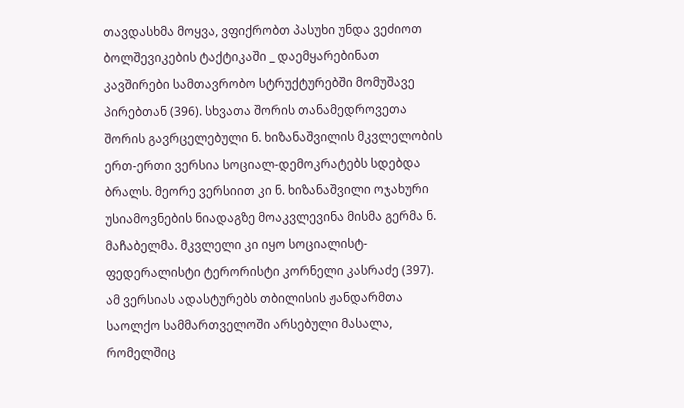თავდასხმა მოყვა, ვფიქრობთ პასუხი უნდა ვეძიოთ ბოლშევიკების ტაქტიკაში _ დაემყარებინათ კავშირები სამთავრობო სტრუქტურებში მომუშავე პირებთან (396). სხვათა შორის თანამედროვეთა შორის გავრცელებული ნ. ხიზანაშვილის მკვლელობის ერთ-ერთი ვერსია სოციალ-დემოკრატებს სდებდა ბრალს. მეორე ვერსიით კი ნ. ხიზანაშვილი ოჯახური უსიამოვნების ნიადაგზე მოაკვლევინა მისმა გერმა ნ. მაჩაბელმა. მკვლელი კი იყო სოციალისტ-ფედერალისტი ტერორისტი კორნელი კასრაძე (397). ამ ვერსიას ადასტურებს თბილისის ჟანდარმთა საოლქო სამმართველოში არსებული მასალა, რომელშიც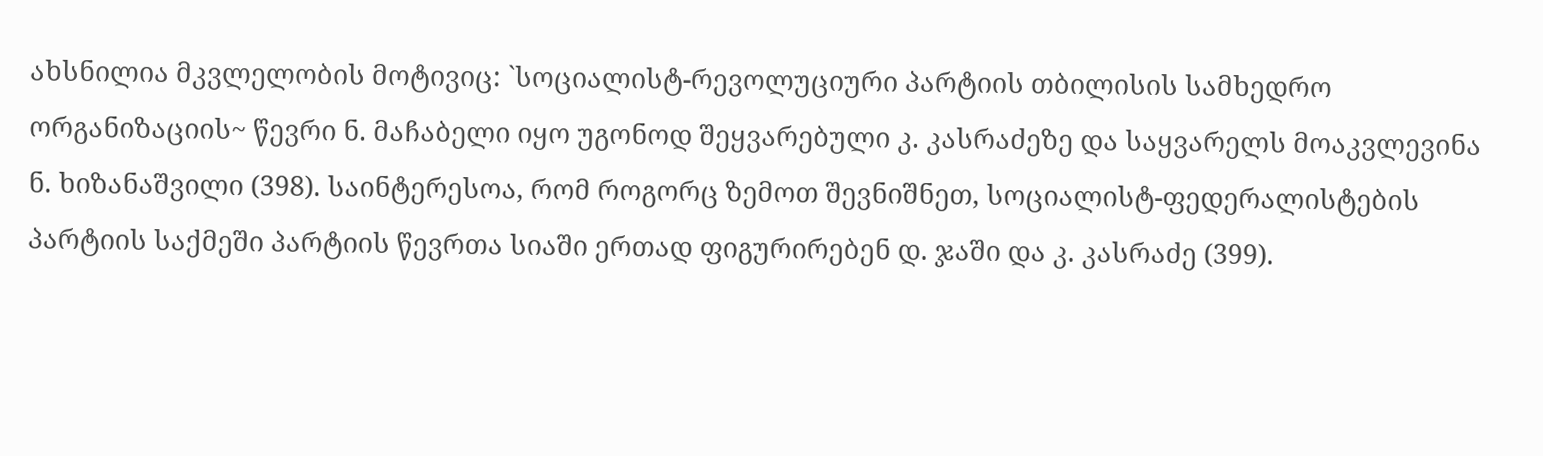ახსნილია მკვლელობის მოტივიც: `სოციალისტ-რევოლუციური პარტიის თბილისის სამხედრო ორგანიზაციის~ წევრი ნ. მაჩაბელი იყო უგონოდ შეყვარებული კ. კასრაძეზე და საყვარელს მოაკვლევინა ნ. ხიზანაშვილი (398). საინტერესოა, რომ როგორც ზემოთ შევნიშნეთ, სოციალისტ-ფედერალისტების პარტიის საქმეში პარტიის წევრთა სიაში ერთად ფიგურირებენ დ. ჯაში და კ. კასრაძე (399).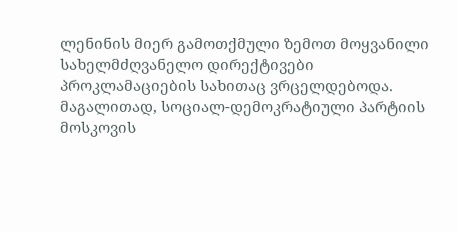ლენინის მიერ გამოთქმული ზემოთ მოყვანილი სახელმძღვანელო დირექტივები პროკლამაციების სახითაც ვრცელდებოდა. მაგალითად, სოციალ-დემოკრატიული პარტიის მოსკოვის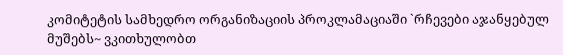კომიტეტის სამხედრო ორგანიზაციის პროკლამაციაში `რჩევები აჯანყებულ მუშებს~ ვკითხულობთ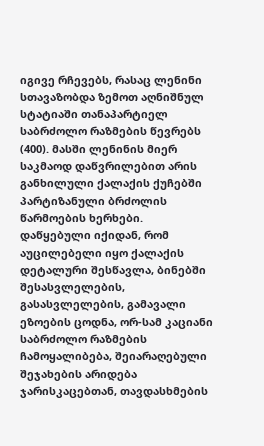იგივე რჩევებს, რასაც ლენინი სთავაზობდა ზემოთ აღნიშნულ სტატიაში თანაპარტიელ საბრძოლო რაზმების წევრებს (400). მასში ლენინის მიერ საკმაოდ დაწვრილებით არის განხილული ქალაქის ქუჩებში პარტიზანული ბრძოლის წარმოების ხერხები. დაწყებული იქიდან, რომ აუცილებელი იყო ქალაქის დეტალური შესწავლა, ბინებში შესასვლელების, გასასვლელების, გამავალი ეზოების ცოდნა, ორ-სამ კაციანი საბრძოლო რაზმების ჩამოყალიბება, შეიარაღებული შეჯახების არიდება ჯარისკაცებთან, თავდასხმების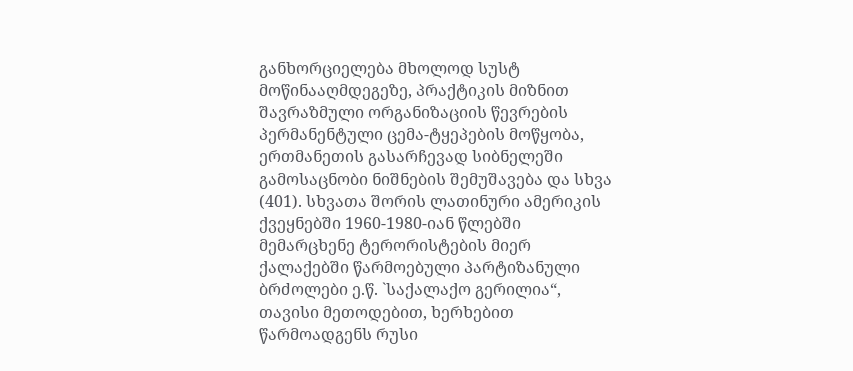განხორციელება მხოლოდ სუსტ მოწინააღმდეგეზე, პრაქტიკის მიზნით შავრაზმული ორგანიზაციის წევრების პერმანენტული ცემა-ტყეპების მოწყობა, ერთმანეთის გასარჩევად სიბნელეში გამოსაცნობი ნიშნების შემუშავება და სხვა (401). სხვათა შორის ლათინური ამერიკის ქვეყნებში 1960-1980-იან წლებში მემარცხენე ტერორისტების მიერ ქალაქებში წარმოებული პარტიზანული ბრძოლები ე.წ. `საქალაქო გერილია“, თავისი მეთოდებით, ხერხებით წარმოადგენს რუსი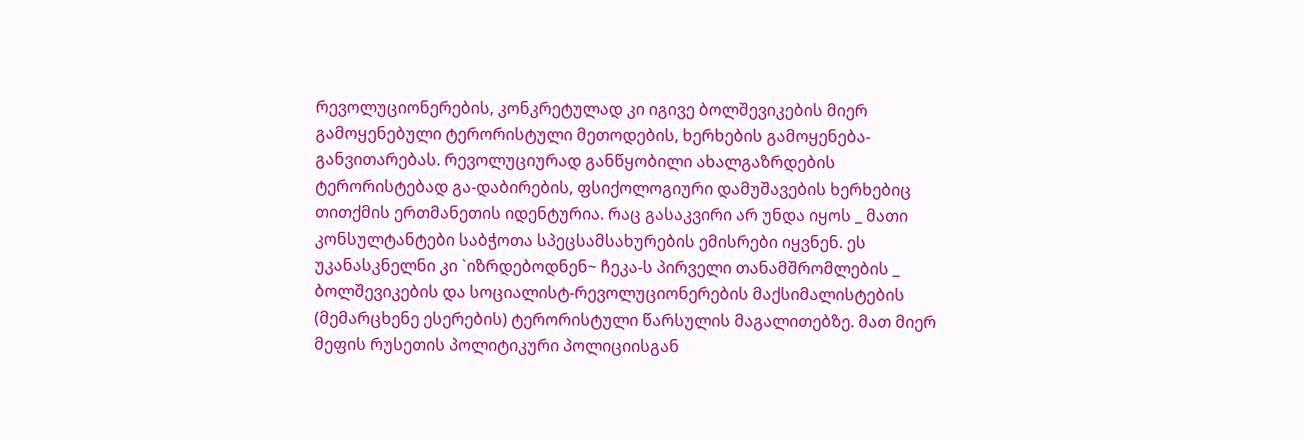რევოლუციონერების, კონკრეტულად კი იგივე ბოლშევიკების მიერ გამოყენებული ტერორისტული მეთოდების, ხერხების გამოყენება-განვითარებას. რევოლუციურად განწყობილი ახალგაზრდების ტერორისტებად გა-დაბირების, ფსიქოლოგიური დამუშავების ხერხებიც თითქმის ერთმანეთის იდენტურია. რაც გასაკვირი არ უნდა იყოს _ მათი კონსულტანტები საბჭოთა სპეცსამსახურების ემისრები იყვნენ. ეს უკანასკნელნი კი `იზრდებოდნენ~ ჩეკა-ს პირველი თანამშრომლების _ ბოლშევიკების და სოციალისტ-რევოლუციონერების მაქსიმალისტების (მემარცხენე ესერების) ტერორისტული წარსულის მაგალითებზე. მათ მიერ მეფის რუსეთის პოლიტიკური პოლიციისგან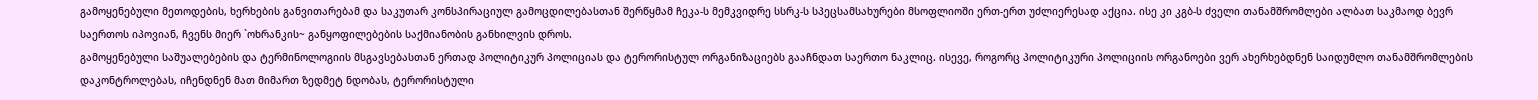გამოყენებული მეთოდების, ხერხების განვითარებამ და საკუთარ კონსპირაციულ გამოცდილებასთან შერწყმამ ჩეკა-ს მემკვიდრე სსრკ-ს სპეცსამსახურები მსოფლიოში ერთ-ერთ უძლიერესად აქცია. ისე კი კგბ-ს ძველი თანამშრომლები ალბათ საკმაოდ ბევრ საერთოს იპოვიან, ჩვენს მიერ `ოხრანკის~ განყოფილებების საქმიანობის განხილვის დროს.
გამოყენებული საშუალებების და ტერმინოლოგიის მსგავსებასთან ერთად პოლიტიკურ პოლიციას და ტერორისტულ ორგანიზაციებს გააჩნდათ საერთო ნაკლიც. ისევე, როგორც პოლიტიკური პოლიციის ორგანოები ვერ ახერხებდნენ საიდუმლო თანამშრომლების დაკონტროლებას, იჩენდნენ მათ მიმართ ზედმეტ ნდობას, ტერორისტული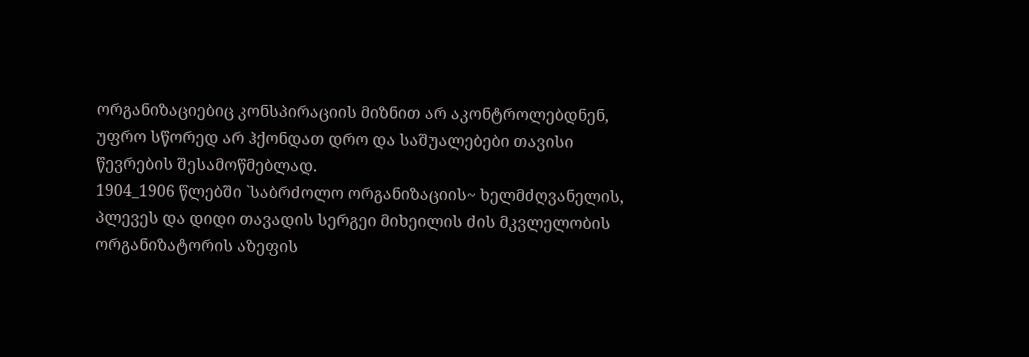ორგანიზაციებიც კონსპირაციის მიზნით არ აკონტროლებდნენ, უფრო სწორედ არ ჰქონდათ დრო და საშუალებები თავისი წევრების შესამოწმებლად.
1904_1906 წლებში `საბრძოლო ორგანიზაციის~ ხელმძღვანელის, პლევეს და დიდი თავადის სერგეი მიხეილის ძის მკვლელობის ორგანიზატორის აზეფის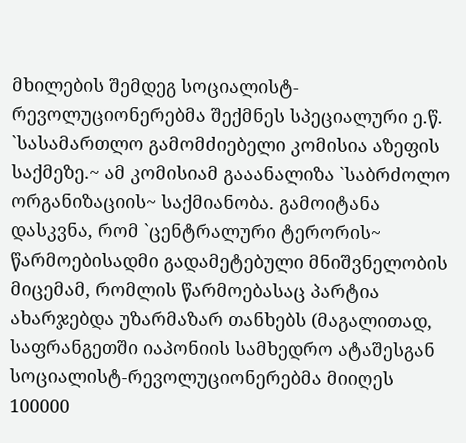მხილების შემდეგ სოციალისტ-რევოლუციონერებმა შექმნეს სპეციალური ე.წ. `სასამართლო გამომძიებელი კომისია აზეფის საქმეზე.~ ამ კომისიამ გააანალიზა `საბრძოლო ორგანიზაციის~ საქმიანობა. გამოიტანა დასკვნა, რომ `ცენტრალური ტერორის~ წარმოებისადმი გადამეტებული მნიშვნელობის მიცემამ, რომლის წარმოებასაც პარტია ახარჯებდა უზარმაზარ თანხებს (მაგალითად, საფრანგეთში იაპონიის სამხედრო ატაშესგან სოციალისტ-რევოლუციონერებმა მიიღეს 100000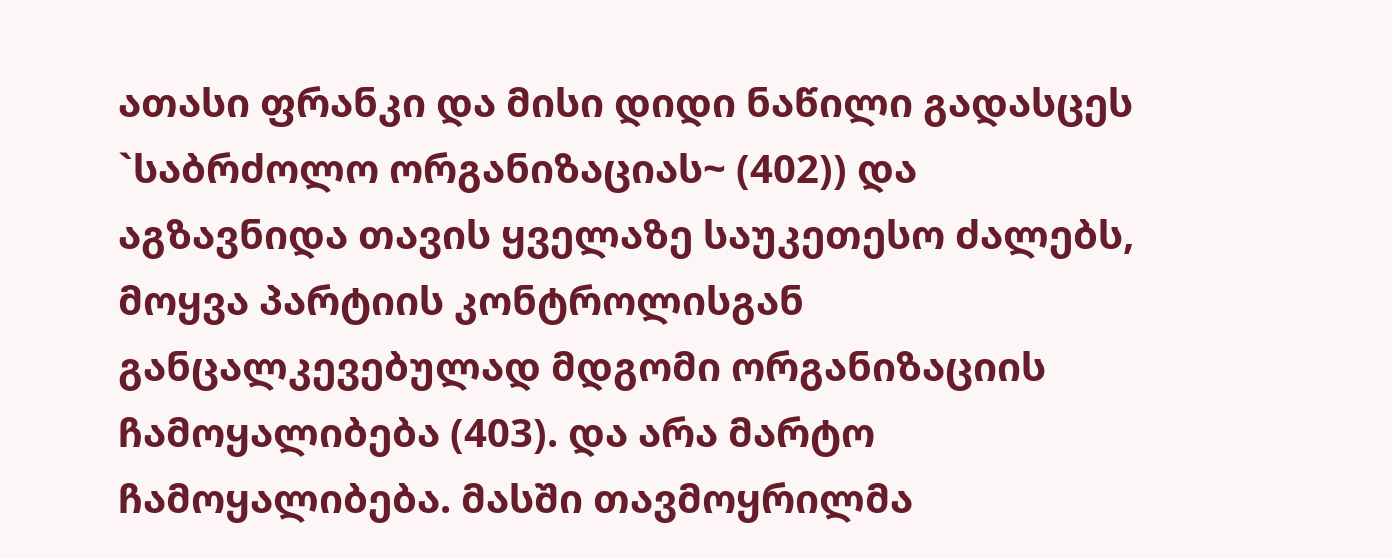ათასი ფრანკი და მისი დიდი ნაწილი გადასცეს `საბრძოლო ორგანიზაციას~ (402)) და აგზავნიდა თავის ყველაზე საუკეთესო ძალებს, მოყვა პარტიის კონტროლისგან განცალკევებულად მდგომი ორგანიზაციის ჩამოყალიბება (403). და არა მარტო ჩამოყალიბება. მასში თავმოყრილმა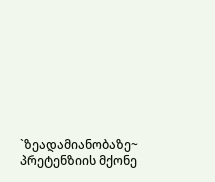`ზეადამიანობაზე~ პრეტენზიის მქონე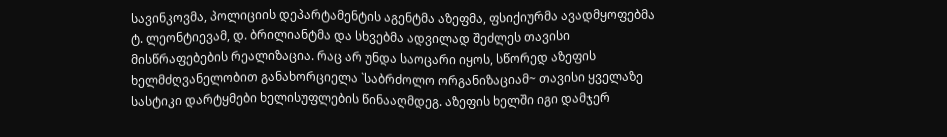სავინკოვმა, პოლიციის დეპარტამენტის აგენტმა აზეფმა, ფსიქიურმა ავადმყოფებმა ტ. ლეონტიევამ, დ. ბრილიანტმა და სხვებმა ადვილად შეძლეს თავისი მისწრაფებების რეალიზაცია. რაც არ უნდა საოცარი იყოს, სწორედ აზეფის ხელმძღვანელობით განახორციელა `საბრძოლო ორგანიზაციამ~ თავისი ყველაზე სასტიკი დარტყმები ხელისუფლების წინააღმდეგ. აზეფის ხელში იგი დამჯერ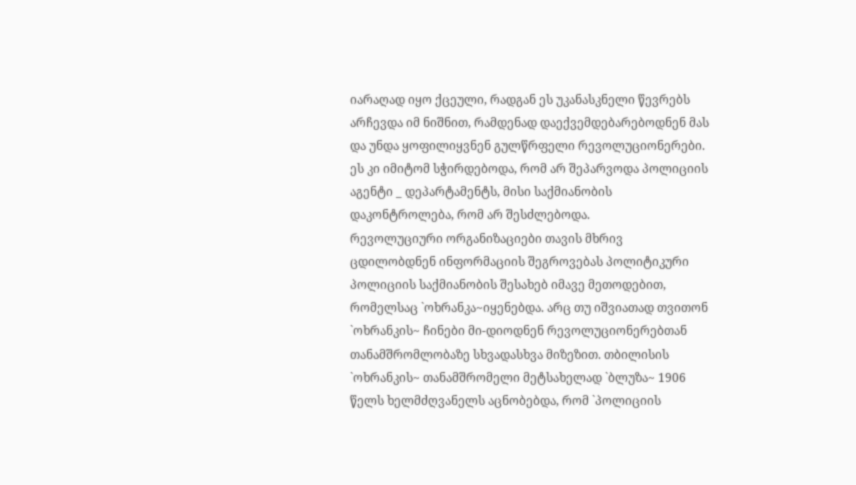იარაღად იყო ქცეული, რადგან ეს უკანასკნელი წევრებს არჩევდა იმ ნიშნით, რამდენად დაექვემდებარებოდნენ მას და უნდა ყოფილიყვნენ გულწრფელი რევოლუციონერები. ეს კი იმიტომ სჭირდებოდა, რომ არ შეპარვოდა პოლიციის აგენტი _ დეპარტამენტს, მისი საქმიანობის დაკონტროლება, რომ არ შესძლებოდა.
რევოლუციური ორგანიზაციები თავის მხრივ ცდილობდნენ ინფორმაციის შეგროვებას პოლიტიკური პოლიციის საქმიანობის შესახებ იმავე მეთოდებით, რომელსაც `ოხრანკა~იყენებდა. არც თუ იშვიათად თვითონ `ოხრანკის~ ჩინები მი-დიოდნენ რევოლუციონერებთან თანამშრომლობაზე სხვადასხვა მიზეზით. თბილისის `ოხრანკის~ თანამშრომელი მეტსახელად `ბლუზა~ 1906 წელს ხელმძღვანელს აცნობებდა, რომ `პოლიციის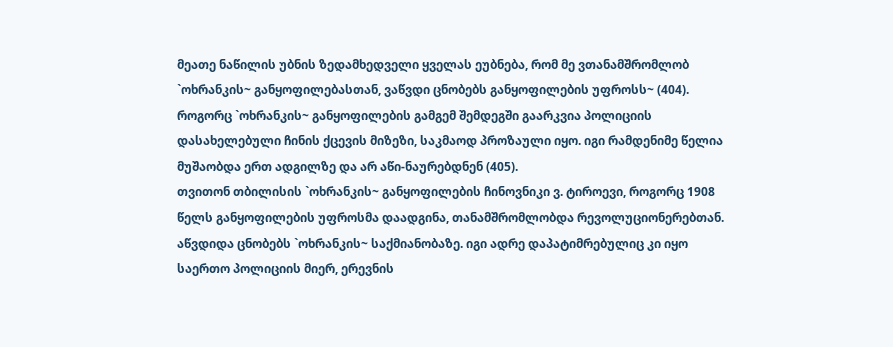მეათე ნაწილის უბნის ზედამხედველი ყველას ეუბნება, რომ მე ვთანამშრომლობ `ოხრანკის~ განყოფილებასთან, ვაწვდი ცნობებს განყოფილების უფროსს~ (404). როგორც `ოხრანკის~ განყოფილების გამგემ შემდეგში გაარკვია პოლიციის დასახელებული ჩინის ქცევის მიზეზი, საკმაოდ პროზაული იყო. იგი რამდენიმე წელია მუშაობდა ერთ ადგილზე და არ აწი-ნაურებდნენ (405).
თვითონ თბილისის `ოხრანკის~ განყოფილების ჩინოვნიკი ვ. ტიროევი, როგორც 1908 წელს განყოფილების უფროსმა დაადგინა, თანამშრომლობდა რევოლუციონერებთან. აწვდიდა ცნობებს `ოხრანკის~ საქმიანობაზე. იგი ადრე დაპატიმრებულიც კი იყო საერთო პოლიციის მიერ, ერევნის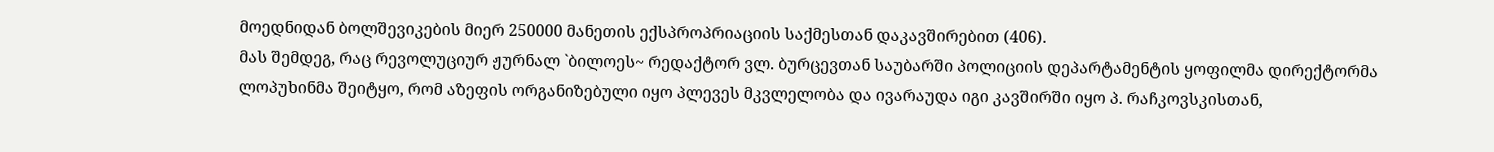მოედნიდან ბოლშევიკების მიერ 250000 მანეთის ექსპროპრიაციის საქმესთან დაკავშირებით (406).
მას შემდეგ, რაც რევოლუციურ ჟურნალ `ბილოეს~ რედაქტორ ვლ. ბურცევთან საუბარში პოლიციის დეპარტამენტის ყოფილმა დირექტორმა ლოპუხინმა შეიტყო, რომ აზეფის ორგანიზებული იყო პლევეს მკვლელობა და ივარაუდა იგი კავშირში იყო პ. რაჩკოვსკისთან,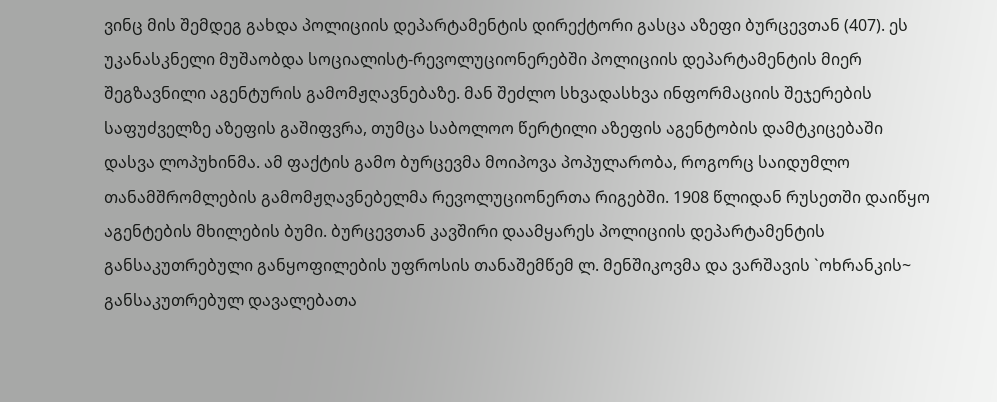ვინც მის შემდეგ გახდა პოლიციის დეპარტამენტის დირექტორი გასცა აზეფი ბურცევთან (407). ეს უკანასკნელი მუშაობდა სოციალისტ-რევოლუციონერებში პოლიციის დეპარტამენტის მიერ შეგზავნილი აგენტურის გამომჟღავნებაზე. მან შეძლო სხვადასხვა ინფორმაციის შეჯერების საფუძველზე აზეფის გაშიფვრა, თუმცა საბოლოო წერტილი აზეფის აგენტობის დამტკიცებაში დასვა ლოპუხინმა. ამ ფაქტის გამო ბურცევმა მოიპოვა პოპულარობა, როგორც საიდუმლო თანამშრომლების გამომჟღავნებელმა რევოლუციონერთა რიგებში. 1908 წლიდან რუსეთში დაიწყო აგენტების მხილების ბუმი. ბურცევთან კავშირი დაამყარეს პოლიციის დეპარტამენტის განსაკუთრებული განყოფილების უფროსის თანაშემწემ ლ. მენშიკოვმა და ვარშავის `ოხრანკის~ განსაკუთრებულ დავალებათა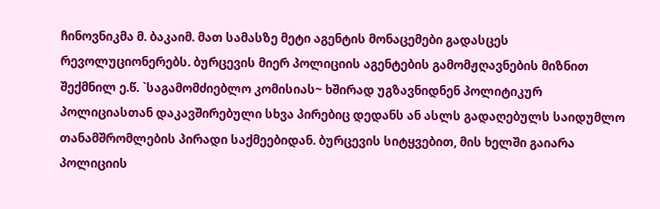ჩინოვნიკმა მ. ბაკაიმ. მათ სამასზე მეტი აგენტის მონაცემები გადასცეს რევოლუციონერებს. ბურცევის მიერ პოლიციის აგენტების გამომჟღავნების მიზნით შექმნილ ე.წ. `საგამომძიებლო კომისიას~ ხშირად უგზავნიდნენ პოლიტიკურ პოლიციასთან დაკავშირებული სხვა პირებიც დედანს ან ასლს გადაღებულს საიდუმლო თანამშრომლების პირადი საქმეებიდან. ბურცევის სიტყვებით, მის ხელში გაიარა პოლიციის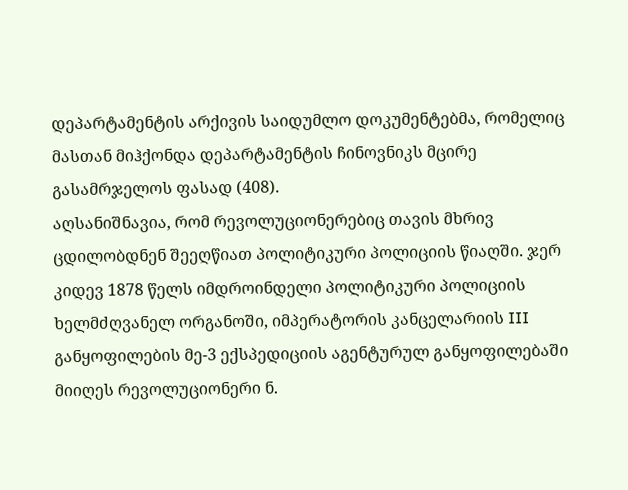დეპარტამენტის არქივის საიდუმლო დოკუმენტებმა, რომელიც მასთან მიჰქონდა დეპარტამენტის ჩინოვნიკს მცირე გასამრჯელოს ფასად (408).
აღსანიშნავია, რომ რევოლუციონერებიც თავის მხრივ ცდილობდნენ შეეღწიათ პოლიტიკური პოლიციის წიაღში. ჯერ კიდევ 1878 წელს იმდროინდელი პოლიტიკური პოლიციის ხელმძღვანელ ორგანოში, იმპერატორის კანცელარიის III განყოფილების მე-3 ექსპედიციის აგენტურულ განყოფილებაში მიიღეს რევოლუციონერი ნ.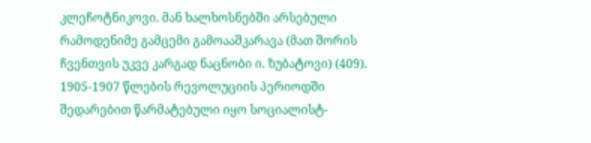კლეჩოტნიკოვი. მან ხალხოსნებში არსებული რამოდენიმე გამცემი გამოააშკარავა (მათ შორის ჩვენთვის უკვე კარგად ნაცნობი ი. ზუბატოვი) (409).
1905-1907 წლების რევოლუციის პერიოდში შედარებით წარმატებული იყო სოციალისტ-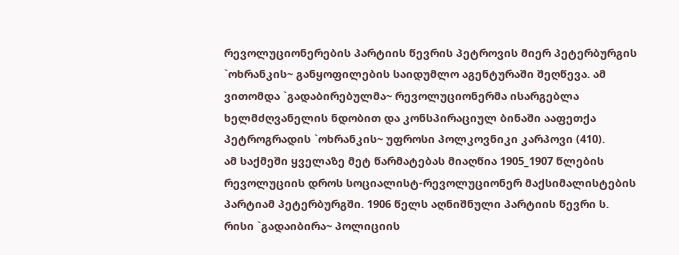რევოლუციონერების პარტიის წევრის პეტროვის მიერ პეტერბურგის `ოხრანკის~ განყოფილების საიდუმლო აგენტურაში შეღწევა. ამ ვითომდა `გადაბირებულმა~ რევოლუციონერმა ისარგებლა ხელმძღვანელის ნდობით და კონსპირაციულ ბინაში ააფეთქა პეტროგრადის `ოხრანკის~ უფროსი პოლკოვნიკი კარპოვი (410).
ამ საქმეში ყველაზე მეტ წარმატებას მიაღწია 1905_1907 წლების რევოლუციის დროს სოციალისტ-რევოლუციონერ მაქსიმალისტების პარტიამ პეტერბურგში. 1906 წელს აღნიშნული პარტიის წევრი ს. რისი `გადაიბირა~ პოლიციის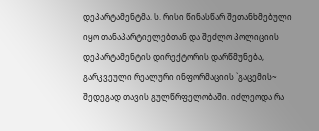დეპარტამენტმა. ს. რისი წინასწარ შეთანხმებული იყო თანაპარტიელებთან და შეძლო პოლიციის დეპარტამენტის დირექტორის დარწმუნება, გარკვეული რეალური ინფორმაციის `გაცემის~ შედეგად თავის გულწრფელობაში. იძლეოდა რა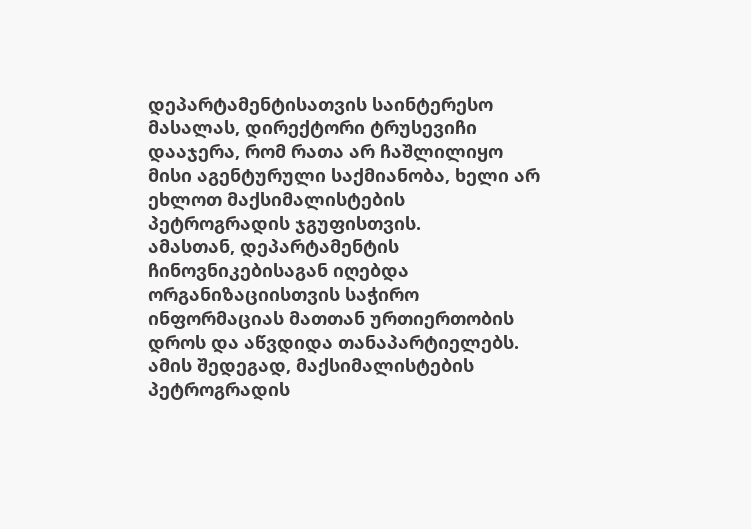დეპარტამენტისათვის საინტერესო მასალას, დირექტორი ტრუსევიჩი დააჯერა, რომ რათა არ ჩაშლილიყო მისი აგენტურული საქმიანობა, ხელი არ ეხლოთ მაქსიმალისტების პეტროგრადის ჯგუფისთვის.
ამასთან, დეპარტამენტის ჩინოვნიკებისაგან იღებდა ორგანიზაციისთვის საჭირო ინფორმაციას მათთან ურთიერთობის დროს და აწვდიდა თანაპარტიელებს. ამის შედეგად, მაქსიმალისტების პეტროგრადის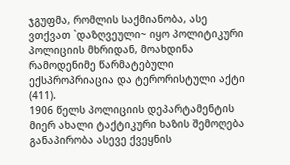ჯგუფმა, რომლის საქმიანობა, ასე ვთქვათ `დაზღვეული~ იყო პოლიტიკური პოლიციის მხრიდან, მოახდინა რამოდენიმე წარმატებული ექსპროპრიაცია და ტერორისტული აქტი (411).
1906 წელს პოლიციის დეპარტამენტის მიერ ახალი ტაქტიკური ხაზის შემოღება განაპირობა ასევე ქვეყნის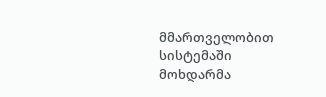მმართველობით სისტემაში მოხდარმა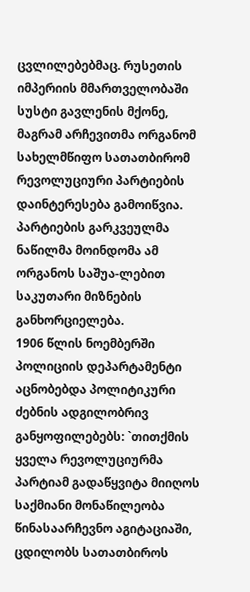ცვლილებებმაც. რუსეთის იმპერიის მმართველობაში სუსტი გავლენის მქონე, მაგრამ არჩევითმა ორგანომ სახელმწიფო სათათბირომ რევოლუციური პარტიების დაინტერესება გამოიწვია. პარტიების გარკვეულმა ნაწილმა მოინდომა ამ ორგანოს საშუა-ლებით საკუთარი მიზნების განხორციელება.
1906 წლის ნოემბერში პოლიციის დეპარტამენტი აცნობებდა პოლიტიკური ძებნის ადგილობრივ განყოფილებებს: `თითქმის ყველა რევოლუციურმა პარტიამ გადაწყვიტა მიიღოს საქმიანი მონაწილეობა წინასაარჩევნო აგიტაციაში, ცდილობს სათათბიროს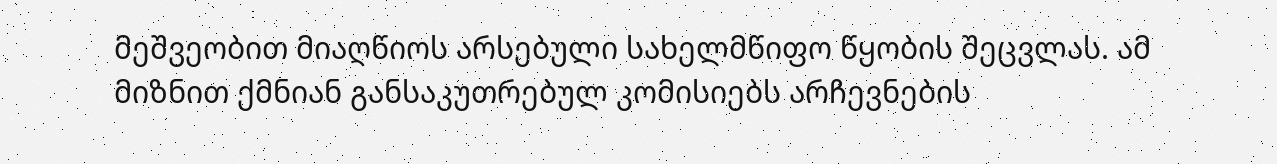მეშვეობით მიაღწიოს არსებული სახელმწიფო წყობის შეცვლას. ამ მიზნით ქმნიან განსაკუთრებულ კომისიებს არჩევნების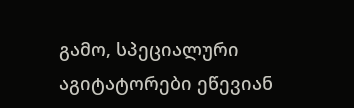გამო, სპეციალური აგიტატორები ეწევიან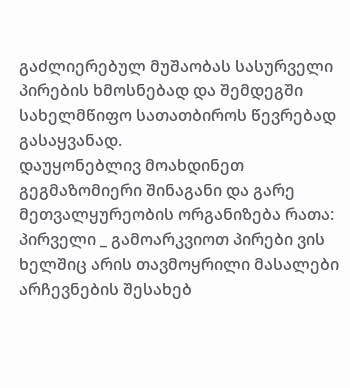გაძლიერებულ მუშაობას სასურველი პირების ხმოსნებად და შემდეგში სახელმწიფო სათათბიროს წევრებად გასაყვანად.
დაუყონებლივ მოახდინეთ გეგმაზომიერი შინაგანი და გარე მეთვალყურეობის ორგანიზება რათა: პირველი _ გამოარკვიოთ პირები ვის ხელშიც არის თავმოყრილი მასალები არჩევნების შესახებ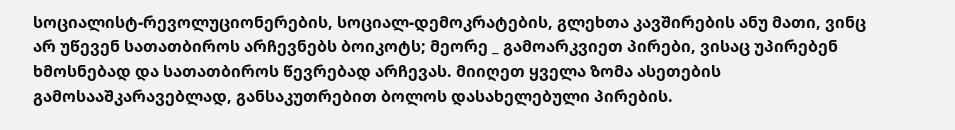სოციალისტ-რევოლუციონერების, სოციალ-დემოკრატების, გლეხთა კავშირების ანუ მათი, ვინც არ უწევენ სათათბიროს არჩევნებს ბოიკოტს; მეორე _ გამოარკვიეთ პირები, ვისაც უპირებენ ხმოსნებად და სათათბიროს წევრებად არჩევას. მიიღეთ ყველა ზომა ასეთების გამოსააშკარავებლად, განსაკუთრებით ბოლოს დასახელებული პირების.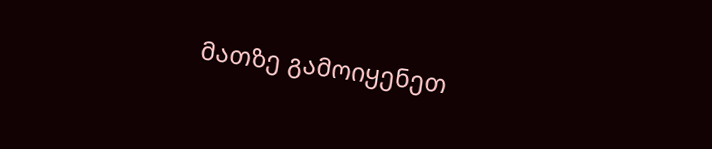მათზე გამოიყენეთ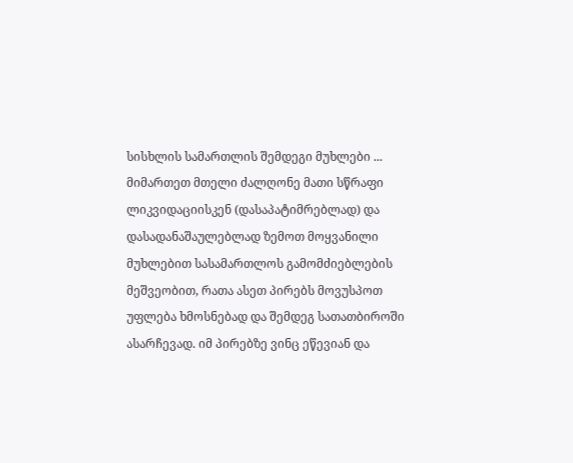სისხლის სამართლის შემდეგი მუხლები ... მიმართეთ მთელი ძალღონე მათი სწრაფი ლიკვიდაციისკენ (დასაპატიმრებლად) და დასადანაშაულებლად ზემოთ მოყვანილი მუხლებით სასამართლოს გამომძიებლების მეშვეობით, რათა ასეთ პირებს მოვუსპოთ უფლება ხმოსნებად და შემდეგ სათათბიროში ასარჩევად. იმ პირებზე ვინც ეწევიან და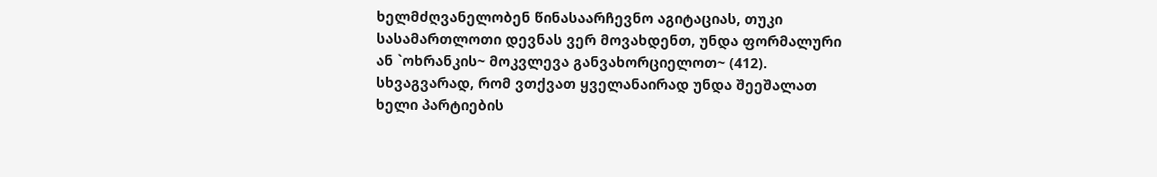ხელმძღვანელობენ წინასაარჩევნო აგიტაციას, თუკი სასამართლოთი დევნას ვერ მოვახდენთ, უნდა ფორმალური ან `ოხრანკის~ მოკვლევა განვახორციელოთ~ (412). სხვაგვარად, რომ ვთქვათ ყველანაირად უნდა შეეშალათ ხელი პარტიების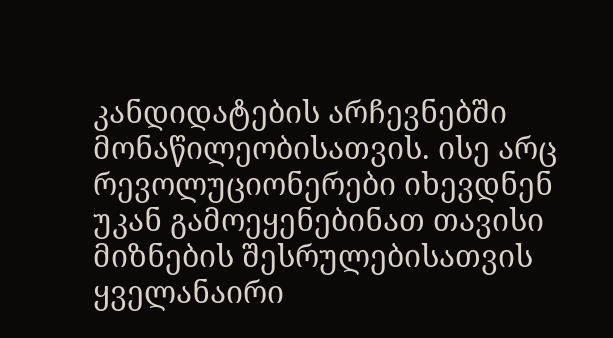კანდიდატების არჩევნებში მონაწილეობისათვის. ისე არც რევოლუციონერები იხევდნენ უკან გამოეყენებინათ თავისი მიზნების შესრულებისათვის ყველანაირი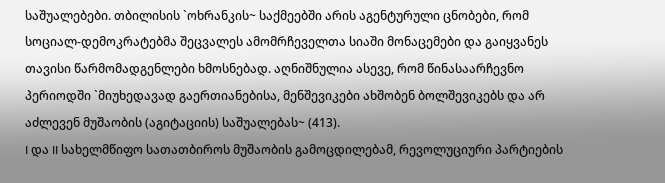საშუალებები. თბილისის `ოხრანკის~ საქმეებში არის აგენტურული ცნობები, რომ სოციალ-დემოკრატებმა შეცვალეს ამომრჩეველთა სიაში მონაცემები და გაიყვანეს თავისი წარმომადგენლები ხმოსნებად. აღნიშნულია ასევე, რომ წინასაარჩევნო პერიოდში `მიუხედავად გაერთიანებისა, მენშევიკები ახშობენ ბოლშევიკებს და არ აძლევენ მუშაობის (აგიტაციის) საშუალებას~ (413).
I და II სახელმწიფო სათათბიროს მუშაობის გამოცდილებამ, რევოლუციური პარტიების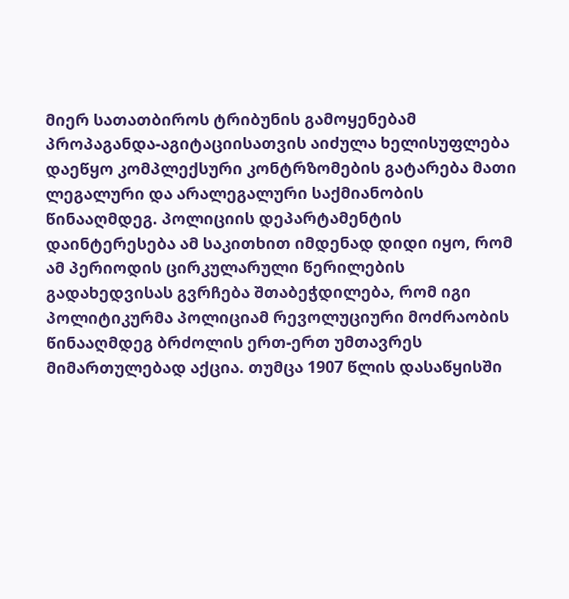მიერ სათათბიროს ტრიბუნის გამოყენებამ პროპაგანდა-აგიტაციისათვის აიძულა ხელისუფლება დაეწყო კომპლექსური კონტრზომების გატარება მათი ლეგალური და არალეგალური საქმიანობის წინააღმდეგ. პოლიციის დეპარტამენტის დაინტერესება ამ საკითხით იმდენად დიდი იყო, რომ ამ პერიოდის ცირკულარული წერილების გადახედვისას გვრჩება შთაბეჭდილება, რომ იგი პოლიტიკურმა პოლიციამ რევოლუციური მოძრაობის წინააღმდეგ ბრძოლის ერთ-ერთ უმთავრეს მიმართულებად აქცია. თუმცა 1907 წლის დასაწყისში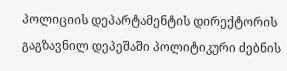პოლიციის დეპარტამენტის დირექტორის გაგზავნილ დეპეშაში პოლიტიკური ძებნის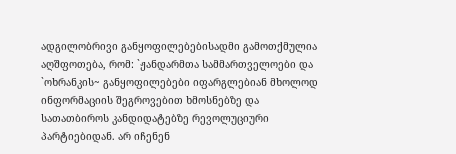ადგილობრივი განყოფილებებისადმი გამოთქმულია აღშფოთება, რომ: `ჟანდარმთა სამმართველოები და `ოხრანკის~ განყოფილებები იფარგლებიან მხოლოდ ინფორმაციის შეგროვებით ხმოსნებზე და სათათბიროს კანდიდატებზე რევოლუციური პარტიებიდან. არ იჩენენ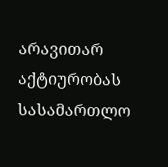არავითარ აქტიურობას სასამართლო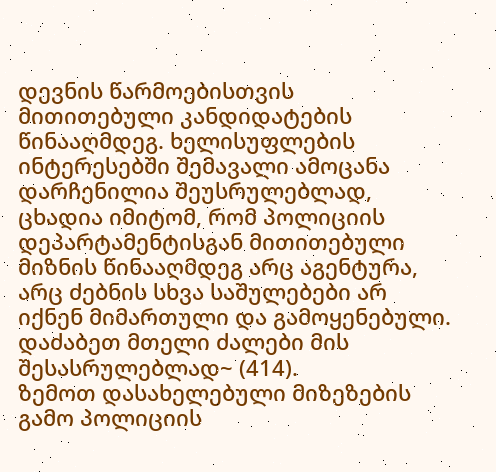დევნის წარმოებისთვის მითითებული კანდიდატების წინააღმდეგ. ხელისუფლების ინტერესებში შემავალი ამოცანა დარჩენილია შეუსრულებლად, ცხადია იმიტომ, რომ პოლიციის დეპარტამენტისგან მითითებული მიზნის წინააღმდეგ არც აგენტურა, არც ძებნის სხვა საშულებები არ იქნენ მიმართული და გამოყენებული. დაძაბეთ მთელი ძალები მის შესასრულებლად~ (414).
ზემოთ დასახელებული მიზეზების გამო პოლიციის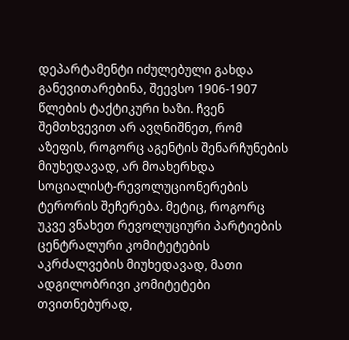დეპარტამენტი იძულებული გახდა განევითარებინა, შეევსო 1906-1907
წლების ტაქტიკური ხაზი. ჩვენ შემთხვევით არ ავღნიშნეთ, რომ აზეფის, როგორც აგენტის შენარჩუნების მიუხედავად, არ მოახერხდა სოციალისტ-რევოლუციონერების ტერორის შეჩერება. მეტიც, როგორც უკვე ვნახეთ რევოლუციური პარტიების ცენტრალური კომიტეტების აკრძალვების მიუხედავად, მათი ადგილობრივი კომიტეტები თვითნებურად,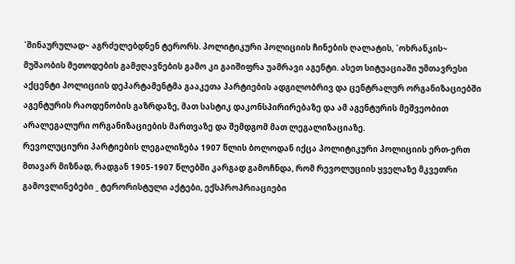`შინაურულად~ აგრძელებდნენ ტერორს. პოლიტიკური პოლიციის ჩინების ღალატის, `ოხრანკის~ მუშაობის მეთოდების გამჟღავნების გამო კი გაიშიფრა უამრავი აგენტი. ასეთ სიტუაციაში უმთავრესი აქცენტი პოლიციის დეპარტამენტმა გააკეთა პარტიების ადგილობრივ და ცენტრალურ ორგანიზაციებში აგენტურის რაოდენობის გაზრდაზე, მათ სასტიკ დაკონსპირირებაზე და ამ აგენტურის მეშვეობით არალეგალური ორგანიზაციების მართვაზე და შემდგომ მათ ლეგალიზაციაზე.
რევოლუციური პარტიების ლეგალიზება 1907 წლის ბოლოდან იქცა პოლიტიკური პოლიციის ერთ-ერთ მთავარ მიზნად, რადგან 1905-1907 წლებში კარგად გამოჩნდა, რომ რევოლუციის ყველაზე მკვეთრი გამოვლინებები _ ტერორისტული აქტები, ექსპროპრიაციები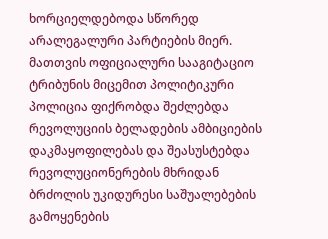ხორციელდებოდა სწორედ არალეგალური პარტიების მიერ. მათთვის ოფიციალური სააგიტაციო ტრიბუნის მიცემით პოლიტიკური პოლიცია ფიქრობდა შეძლებდა რევოლუციის ბელადების ამბიციების დაკმაყოფილებას და შეასუსტებდა რევოლუციონერების მხრიდან ბრძოლის უკიდურესი საშუალებების გამოყენების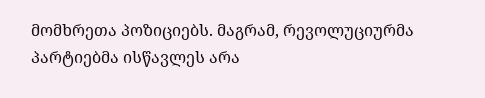მომხრეთა პოზიციებს. მაგრამ, რევოლუციურმა პარტიებმა ისწავლეს არა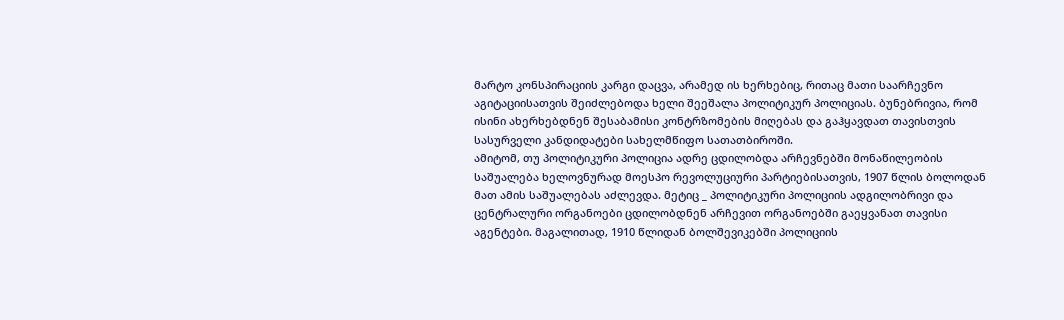მარტო კონსპირაციის კარგი დაცვა, არამედ ის ხერხებიც, რითაც მათი საარჩევნო აგიტაციისათვის შეიძლებოდა ხელი შეეშალა პოლიტიკურ პოლიციას. ბუნებრივია, რომ ისინი ახერხებდნენ შესაბამისი კონტრზომების მიღებას და გაჰყავდათ თავისთვის სასურველი კანდიდატები სახელმწიფო სათათბიროში.
ამიტომ, თუ პოლიტიკური პოლიცია ადრე ცდილობდა არჩევნებში მონაწილეობის საშუალება ხელოვნურად მოესპო რევოლუციური პარტიებისათვის, 1907 წლის ბოლოდან მათ ამის საშუალებას აძლევდა. მეტიც _ პოლიტიკური პოლიციის ადგილობრივი და ცენტრალური ორგანოები ცდილობდნენ არჩევით ორგანოებში გაეყვანათ თავისი აგენტები. მაგალითად, 1910 წლიდან ბოლშევიკებში პოლიციის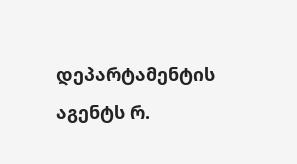დეპარტამენტის აგენტს რ.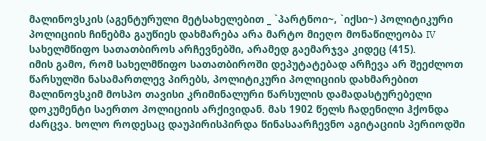მალინოვსკის (აგენტურული მეტსახელებით _ `პარტნოი~, `იქსი~) პოლიტიკური პოლიციის ჩინებმა გაუწიეს დახმარება არა მარტო მიეღო მონაწილეობა IV სახელმწიფო სათათბიროს არჩევნებში, არამედ გაემარჯვა კიდეც (415).
იმის გამო, რომ სახელმწიფო სათათბიროში დეპუტატებად არჩევა არ შეეძლოთ წარსულში ნასამართლევ პირებს, პოლიტიკური პოლიციის დახმარებით მალინოვსკიმ მოსპო თავისი კრიმინალური წარსულის დამადასტურებელი დოკუმენტი საერთო პოლიციის არქივიდან. მას 1902 წელს ჩადენილი ჰქონდა ძარცვა. ხოლო როდესაც დაუპირისპირდა წინასაარჩევნო აგიტაციის პერიოდში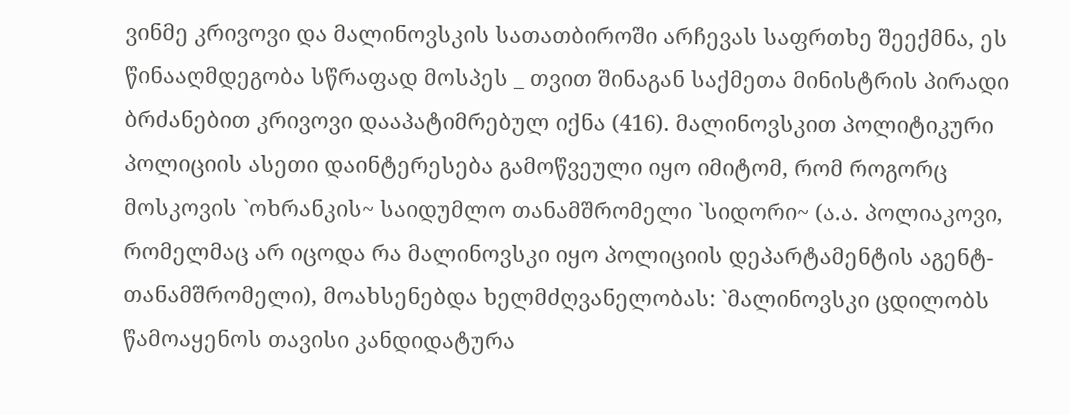ვინმე კრივოვი და მალინოვსკის სათათბიროში არჩევას საფრთხე შეექმნა, ეს წინააღმდეგობა სწრაფად მოსპეს _ თვით შინაგან საქმეთა მინისტრის პირადი ბრძანებით კრივოვი დააპატიმრებულ იქნა (416). მალინოვსკით პოლიტიკური პოლიციის ასეთი დაინტერესება გამოწვეული იყო იმიტომ, რომ როგორც მოსკოვის `ოხრანკის~ საიდუმლო თანამშრომელი `სიდორი~ (ა.ა. პოლიაკოვი, რომელმაც არ იცოდა რა მალინოვსკი იყო პოლიციის დეპარტამენტის აგენტ-თანამშრომელი), მოახსენებდა ხელმძღვანელობას: `მალინოვსკი ცდილობს წამოაყენოს თავისი კანდიდატურა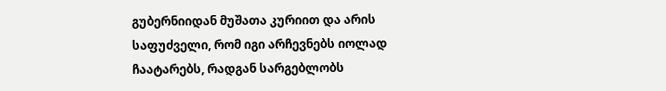გუბერნიიდან მუშათა კურიით და არის საფუძველი, რომ იგი არჩევნებს იოლად ჩაატარებს, რადგან სარგებლობს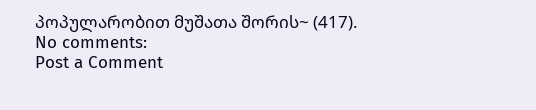პოპულარობით მუშათა შორის~ (417).
No comments:
Post a Comment